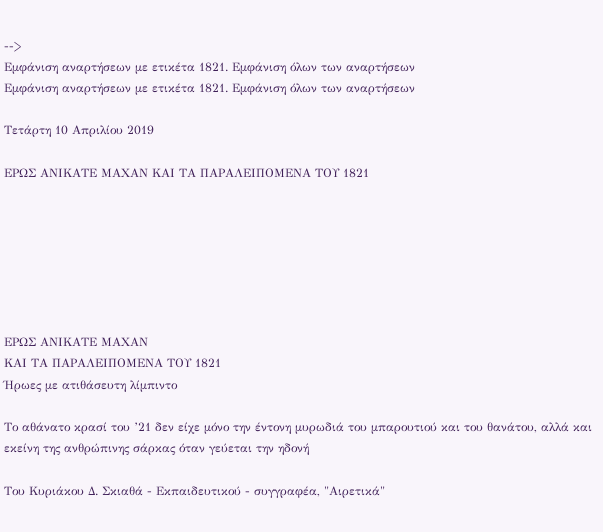-->
Εμφάνιση αναρτήσεων με ετικέτα 1821. Εμφάνιση όλων των αναρτήσεων
Εμφάνιση αναρτήσεων με ετικέτα 1821. Εμφάνιση όλων των αναρτήσεων

Τετάρτη 10 Απριλίου 2019

ΕΡΩΣ ΑΝΙΚΑΤΕ ΜΑΧΑΝ ΚΑΙ ΤΑ ΠΑΡΑΛΕΙΠΟΜΕΝΑ ΤΟΥ 1821







ΕΡΩΣ ΑΝΙΚΑΤΕ ΜΑΧΑΝ
ΚΑΙ ΤΑ ΠΑΡΑΛΕΙΠΟΜΕΝΑ ΤΟΥ 1821
Ήρωες με ατιθάσευτη λίμπιντο

Το αθάνατο κρασί του ’21 δεν είχε μόνο την έντονη μυρωδιά του μπαρουτιού και του θανάτου, αλλά και εκείνη της ανθρώπινης σάρκας όταν γεύεται την ηδονή

Του Κυριάκου Δ. Σκιαθά - Εκπαιδευτικού - συγγραφέα, "Αιρετικά"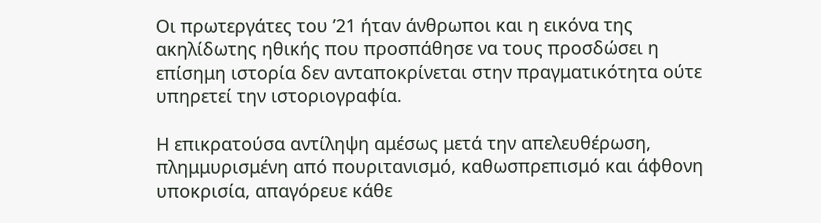Οι πρωτεργάτες του ’21 ήταν άνθρωποι και η εικόνα της ακηλίδωτης ηθικής που προσπάθησε να τους προσδώσει η επίσημη ιστορία δεν ανταποκρίνεται στην πραγματικότητα ούτε υπηρετεί την ιστοριογραφία.

Η επικρατούσα αντίληψη αμέσως μετά την απελευθέρωση, πλημμυρισμένη από πουριτανισμό, καθωσπρεπισμό και άφθονη υποκρισία, απαγόρευε κάθε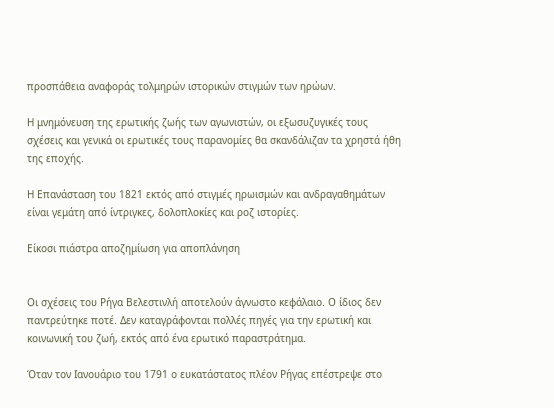προσπάθεια αναφοράς τολμηρών ιστορικών στιγμών των ηρώων.

Η μνημόνευση της ερωτικής ζωής των αγωνιστών, οι εξωσυζυγικές τους σχέσεις και γενικά οι ερωτικές τους παρανομίες θα σκανδάλιζαν τα χρηστά ήθη της εποχής.

Η Επανάσταση του 1821 εκτός από στιγμές ηρωισμών και ανδραγαθημάτων είναι γεμάτη από ίντριγκες, δολοπλοκίες και ροζ ιστορίες.

Είκοσι πιάστρα αποζημίωση για αποπλάνηση


Οι σχέσεις του Ρήγα Βελεστινλή αποτελούν άγνωστο κεφάλαιο. Ο ίδιος δεν παντρεύτηκε ποτέ. Δεν καταγράφονται πολλές πηγές για την ερωτική και κοινωνική του ζωή, εκτός από ένα ερωτικό παραστράτημα.

Όταν τον Ιανουάριο του 1791 ο ευκατάστατος πλέον Ρήγας επέστρεψε στο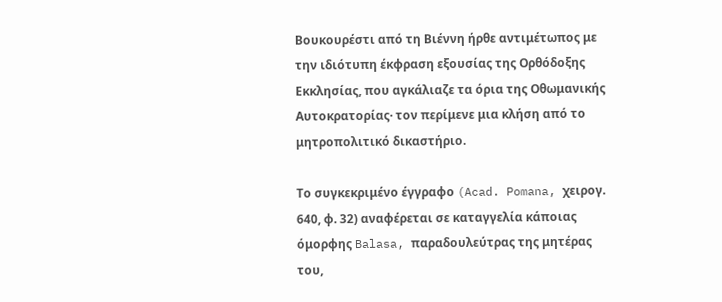Βουκουρέστι από τη Βιέννη ήρθε αντιμέτωπος με την ιδιότυπη έκφραση εξουσίας της Ορθόδοξης Εκκλησίας, που αγκάλιαζε τα όρια της Οθωμανικής Αυτοκρατορίας· τον περίμενε μια κλήση από το μητροπολιτικό δικαστήριο.

Το συγκεκριμένο έγγραφο (Acad. Pomana, χειρογ. 640, φ. 32) αναφέρεται σε καταγγελία κάποιας όμορφης Balasa, παραδουλεύτρας της μητέρας του,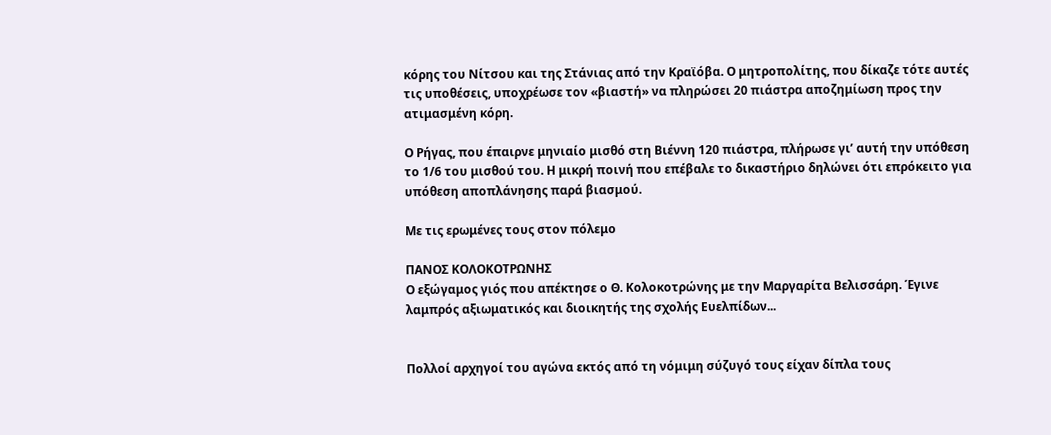κόρης του Νίτσου και της Στάνιας από την Κραϊόβα. Ο μητροπολίτης, που δίκαζε τότε αυτές τις υποθέσεις, υποχρέωσε τον «βιαστή» να πληρώσει 20 πιάστρα αποζημίωση προς την ατιμασμένη κόρη.

Ο Ρήγας, που έπαιρνε μηνιαίο μισθό στη Βιέννη 120 πιάστρα, πλήρωσε γι’ αυτή την υπόθεση το 1/6 του μισθού του. Η μικρή ποινή που επέβαλε το δικαστήριο δηλώνει ότι επρόκειτο για υπόθεση αποπλάνησης παρά βιασμού.

Με τις ερωμένες τους στον πόλεμο

ΠΑΝΟΣ ΚΟΛΟΚΟΤΡΩΝΗΣ
Ο εξώγαμος γιός που απέκτησε ο Θ. Κολοκοτρώνης με την Μαργαρίτα Βελισσάρη. Έγινε λαμπρός αξιωματικός και διοικητής της σχολής Ευελπίδων...


Πολλοί αρχηγοί του αγώνα εκτός από τη νόμιμη σύζυγό τους είχαν δίπλα τους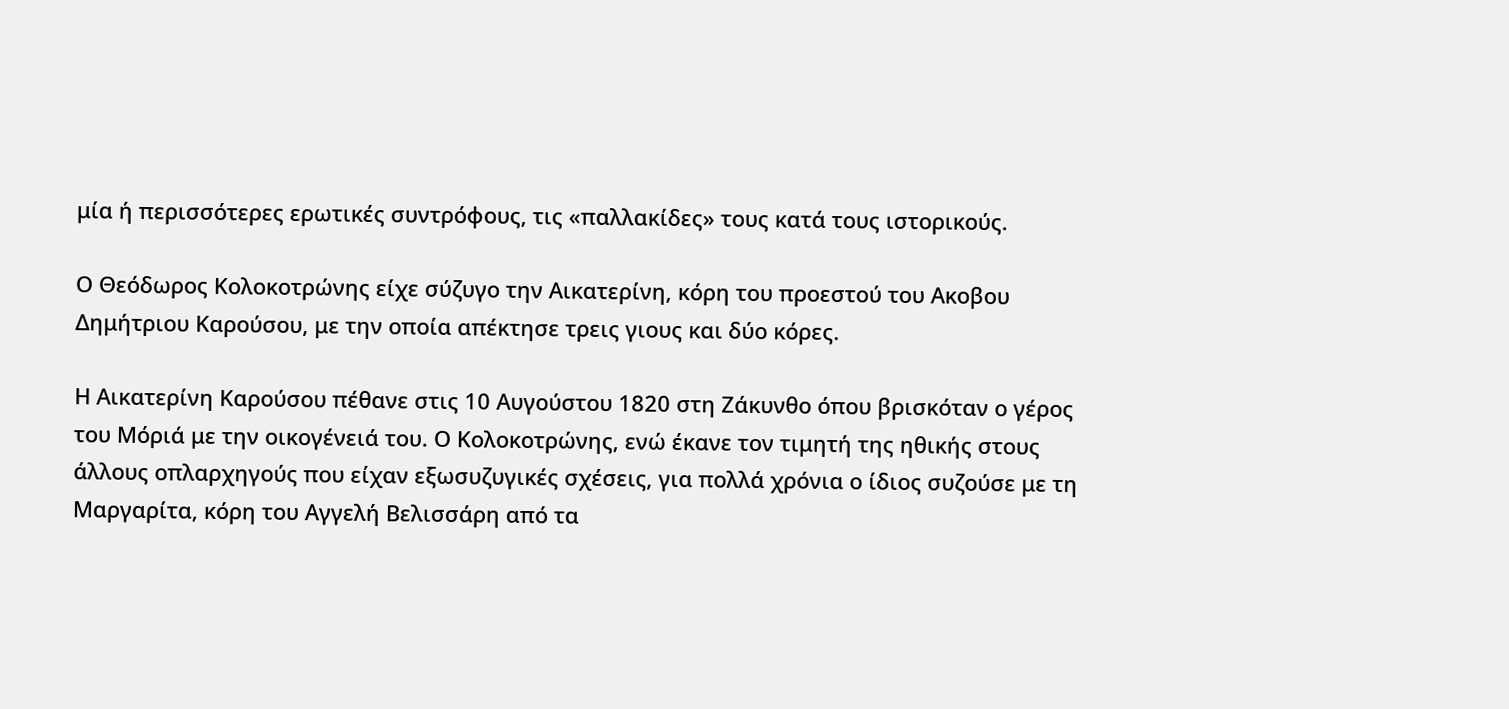μία ή περισσότερες ερωτικές συντρόφους, τις «παλλακίδες» τους κατά τους ιστορικούς.

Ο Θεόδωρος Κολοκοτρώνης είχε σύζυγο την Αικατερίνη, κόρη του προεστού του Ακοβου Δημήτριου Καρούσου, με την οποία απέκτησε τρεις γιους και δύο κόρες.

Η Αικατερίνη Καρούσου πέθανε στις 10 Αυγούστου 1820 στη Ζάκυνθο όπου βρισκόταν ο γέρος του Μόριά με την οικογένειά του. Ο Κολοκοτρώνης, ενώ έκανε τον τιμητή της ηθικής στους άλλους οπλαρχηγούς που είχαν εξωσυζυγικές σχέσεις, για πολλά χρόνια ο ίδιος συζούσε με τη Μαργαρίτα, κόρη του Αγγελή Βελισσάρη από τα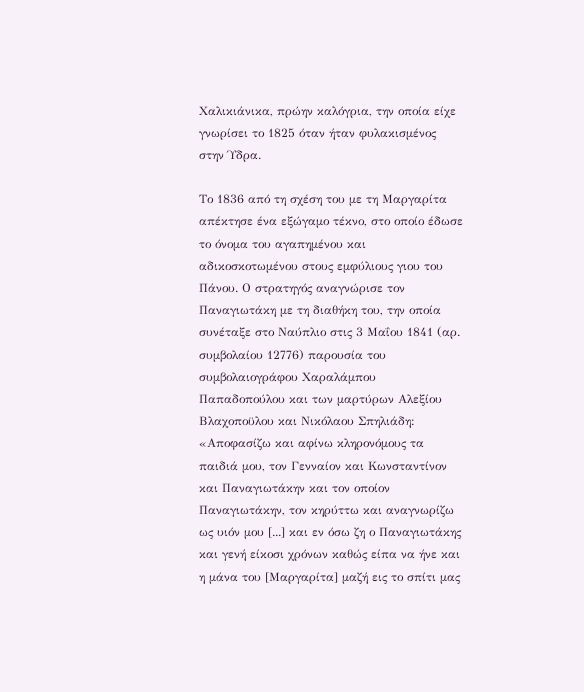Χαλικιάνικα, πρώην καλόγρια, την οποία είχε γνωρίσει το 1825 όταν ήταν φυλακισμένος στην Ύδρα.

Το 1836 από τη σχέση του με τη Μαργαρίτα απέκτησε ένα εξώγαμο τέκνο, στο οποίο έδωσε το όνομα του αγαπημένου και αδικοσκοτωμένου στους εμφύλιους γιου του Πάνου. Ο στρατηγός αναγνώρισε τον Παναγιωτάκη με τη διαθήκη του, την οποία συνέταξε στο Ναύπλιο στις 3 Μαΐου 1841 (αρ. συμβολαίου 12776) παρουσία του συμβολαιογράφου Χαραλάμπου Παπαδοπούλου και των μαρτύρων Αλεξίου Βλαχοποϋλου και Νικόλαου Σπηλιάδη: «Αποφασίζω και αφίνω κληρονόμους τα παιδιά μου, τον Γενναίον και Κωνσταντίνον και Παναγιωτάκην και τον οποίον Παναγιωτάκην, τον κηρύττω και αναγνωρίζω ως υιόν μου [...] και εν όσω ζη ο Παναγιωτάκης και γενή είκοσι χρόνων καθώς είπα να ήνε και η μάνα του [Μαργαρίτα] μαζή εις το σπίτι μας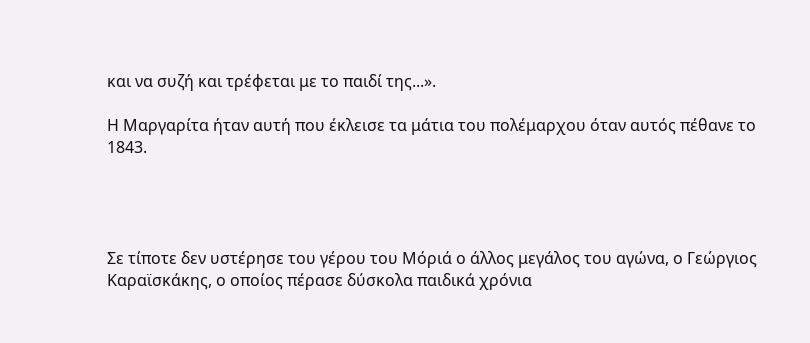και να συζή και τρέφεται με το παιδί της...».

Η Μαργαρίτα ήταν αυτή που έκλεισε τα μάτια του πολέμαρχου όταν αυτός πέθανε το 1843.




Σε τίποτε δεν υστέρησε του γέρου του Μόριά ο άλλος μεγάλος του αγώνα, ο Γεώργιος Καραϊσκάκης, ο οποίος πέρασε δύσκολα παιδικά χρόνια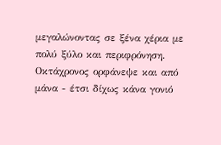μεγαλώνοντας σε ξένα χέρια με πολύ ξύλο και περιφρόνηση. Οκτάχρονος ορφάνεψε και από μάνα - έτσι δίχως κάνα γονιό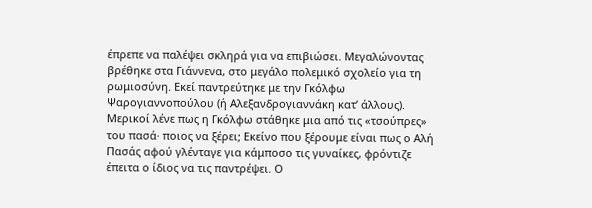έπρεπε να παλέψει σκληρά για να επιβιώσει. Μεγαλώνοντας βρέθηκε στα Γιάννενα, στο μεγάλο πολεμικό σχολείο για τη ρωμιοσύνη. Εκεί παντρεύτηκε με την Γκόλφω Ψαρογιαννοπούλου (ή Αλεξανδρογιαννάκη κατ’ άλλους). Μερικοί λένε πως η Γκόλφω στάθηκε μια από τις «τσούπρες» του πασά· ποιος να ξέρει; Εκείνο που ξέρουμε είναι πως ο Αλή Πασάς αφού γλένταγε για κάμποσο τις γυναίκες, φρόντιζε έπειτα ο ίδιος να τις παντρέψει. Ο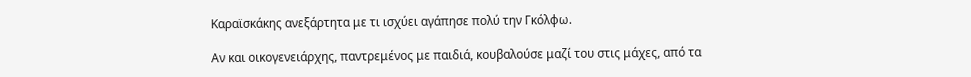Καραϊσκάκης ανεξάρτητα με τι ισχύει αγάπησε πολύ την Γκόλφω.

Αν και οικογενειάρχης, παντρεμένος με παιδιά, κουβαλούσε μαζί του στις μάχες, από τα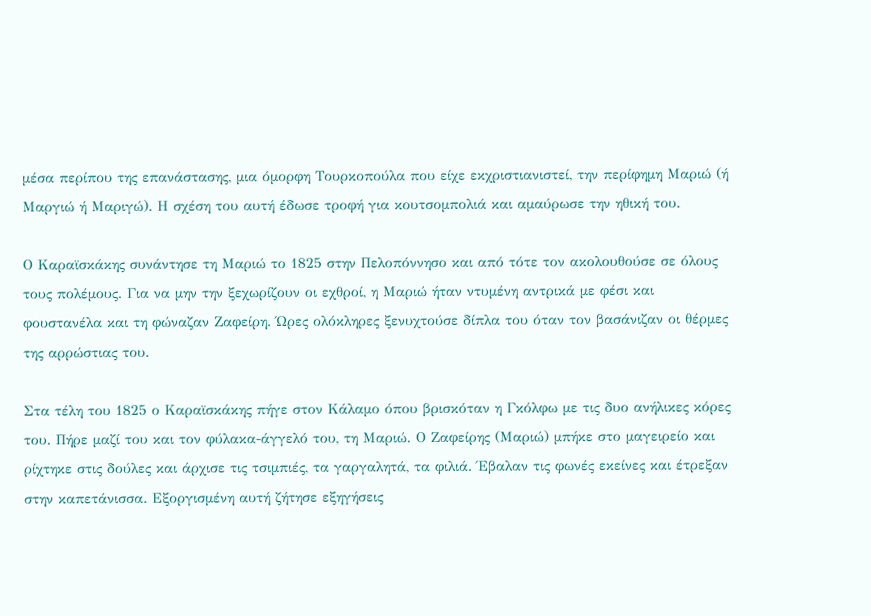μέσα περίπου της επανάστασης, μια όμορφη Τουρκοπούλα που είχε εκχριστιανιστεί, την περίφημη Μαριώ (ή Μαργιώ ή Μαριγώ). Η σχέση του αυτή έδωσε τροφή για κουτσομπολιά και αμαύρωσε την ηθική του.

Ο Καραϊσκάκης συνάντησε τη Μαριώ το 1825 στην Πελοπόννησο και από τότε τον ακολουθούσε σε όλους τους πολέμους. Για να μην την ξεχωρίζουν οι εχθροί, η Μαριώ ήταν ντυμένη αντρικά με φέσι και φουστανέλα και τη φώναζαν Ζαφείρη. Ώρες ολόκληρες ξενυχτούσε δίπλα του όταν τον βασάνιζαν οι θέρμες της αρρώστιας του.

Στα τέλη του 1825 ο Καραϊσκάκης πήγε στον Κάλαμο όπου βρισκόταν η Γκόλφω με τις δυο ανήλικες κόρες του. Πήρε μαζί του και τον φύλακα-άγγελό του, τη Μαριώ. Ο Ζαφείρης (Μαριώ) μπήκε στο μαγειρείο και ρίχτηκε στις δούλες και άρχισε τις τσιμπιές, τα γαργαλητά, τα φιλιά. Έβαλαν τις φωνές εκείνες και έτρεξαν στην καπετάνισσα. Εξοργισμένη αυτή ζήτησε εξηγήσεις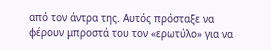από τον άντρα της. Αυτός πρόσταξε να φέρουν μπροστά του τον «ερωτύλο» για να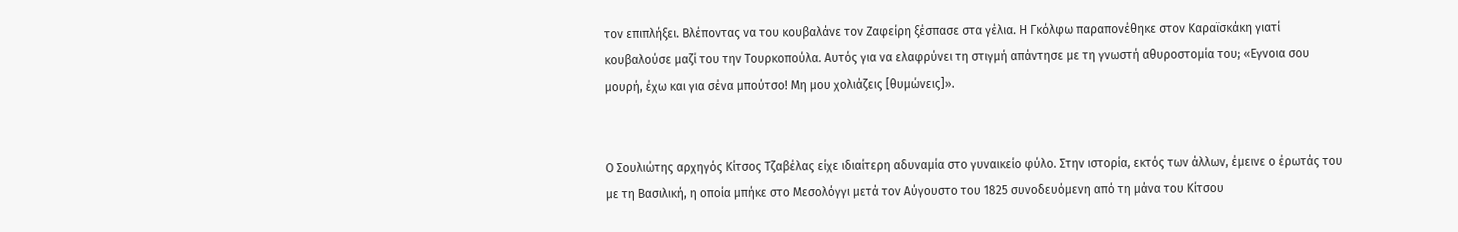τον επιπλήξει. Βλέποντας να του κουβαλάνε τον Ζαφείρη ξέσπασε στα γέλια. Η Γκόλφω παραπονέθηκε στον Καραϊσκάκη γιατί κουβαλούσε μαζί του την Τουρκοπούλα. Αυτός για να ελαφρύνει τη στιγμή απάντησε με τη γνωστή αθυροστομία του; «Εγνοια σου μουρή, έχω και για σένα μπούτσο! Μη μου χολιάζεις [θυμώνεις]».


Ο Σουλιώτης αρχηγός Κίτσος Τζαβέλας είχε ιδιαίτερη αδυναμία στο γυναικείο φύλο. Στην ιστορία, εκτός των άλλων, έμεινε ο έρωτάς του με τη Βασιλική, η οποία μπήκε στο Μεσολόγγι μετά τον Αύγουστο του 1825 συνοδευόμενη από τη μάνα του Κίτσου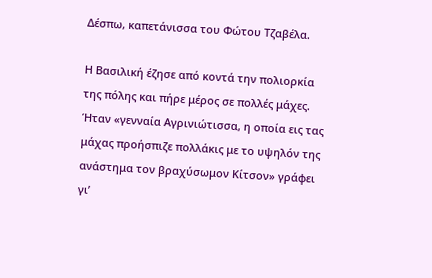Δέσπω, καπετάνισσα του Φώτου Τζαβέλα.

Η Βασιλική έζησε από κοντά την πολιορκία της πόλης και πήρε μέρος σε πολλές μάχες. Ήταν «γενναία Αγρινιώτισσα, η οποία εις τας μάχας προήσπιζε πολλάκις με το υψηλόν της ανάστημα τον βραχύσωμον Κίτσον» γράφει γι’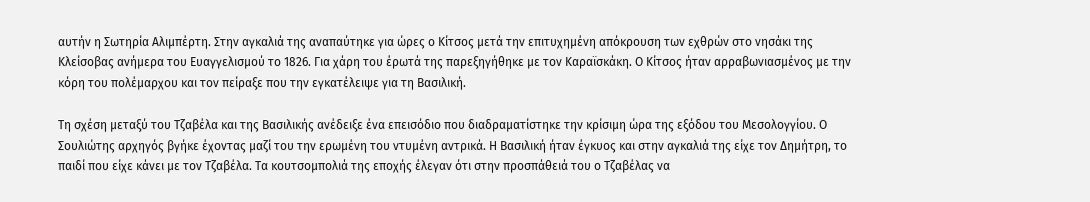αυτήν η Σωτηρία Αλιμπέρτη. Στην αγκαλιά της αναπαύτηκε για ώρες ο Κίτσος μετά την επιτυχημένη απόκρουση των εχθρών στο νησάκι της Κλείσοβας ανήμερα του Ευαγγελισμού το 1826. Για χάρη του έρωτά της παρεξηγήθηκε με τον Καραϊσκάκη. Ο Κίτσος ήταν αρραβωνιασμένος με την κόρη του πολέμαρχου και τον πείραξε που την εγκατέλειψε για τη Βασιλική.

Τη σχέση μεταξύ του Τζαβέλα και της Βασιλικής ανέδειξε ένα επεισόδιο που διαδραματίστηκε την κρίσιμη ώρα της εξόδου του Μεσολογγίου. Ο Σουλιώτης αρχηγός βγήκε έχοντας μαζί του την ερωμένη του ντυμένη αντρικά. Η Βασιλική ήταν έγκυος και στην αγκαλιά της είχε τον Δημήτρη, το παιδί που είχε κάνει με τον Τζαβέλα. Τα κουτσομπολιά της εποχής έλεγαν ότι στην προσπάθειά του ο Τζαβέλας να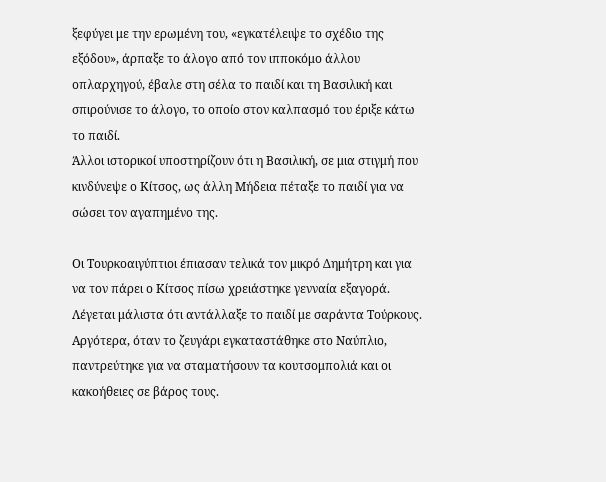ξεφύγει με την ερωμένη του, «εγκατέλειψε το σχέδιο της εξόδου», άρπαξε το άλογο από τον ιπποκόμο άλλου οπλαρχηγού, έβαλε στη σέλα το παιδί και τη Βασιλική και σπιρούνισε το άλογο, το οποίο στον καλπασμό του έριξε κάτω το παιδί.
Άλλοι ιστορικοί υποστηρίζουν ότι η Βασιλική, σε μια στιγμή που κινδύνεψε ο Κίτσος, ως άλλη Μήδεια πέταξε το παιδί για να σώσει τον αγαπημένο της.

Οι Τουρκοαιγύπτιοι έπιασαν τελικά τον μικρό Δημήτρη και για να τον πάρει ο Κίτσος πίσω χρειάστηκε γενναία εξαγορά. Λέγεται μάλιστα ότι αντάλλαξε το παιδί με σαράντα Τούρκους. Αργότερα, όταν το ζευγάρι εγκαταστάθηκε στο Ναύπλιο, παντρεύτηκε για να σταματήσουν τα κουτσομπολιά και οι κακοήθειες σε βάρος τους.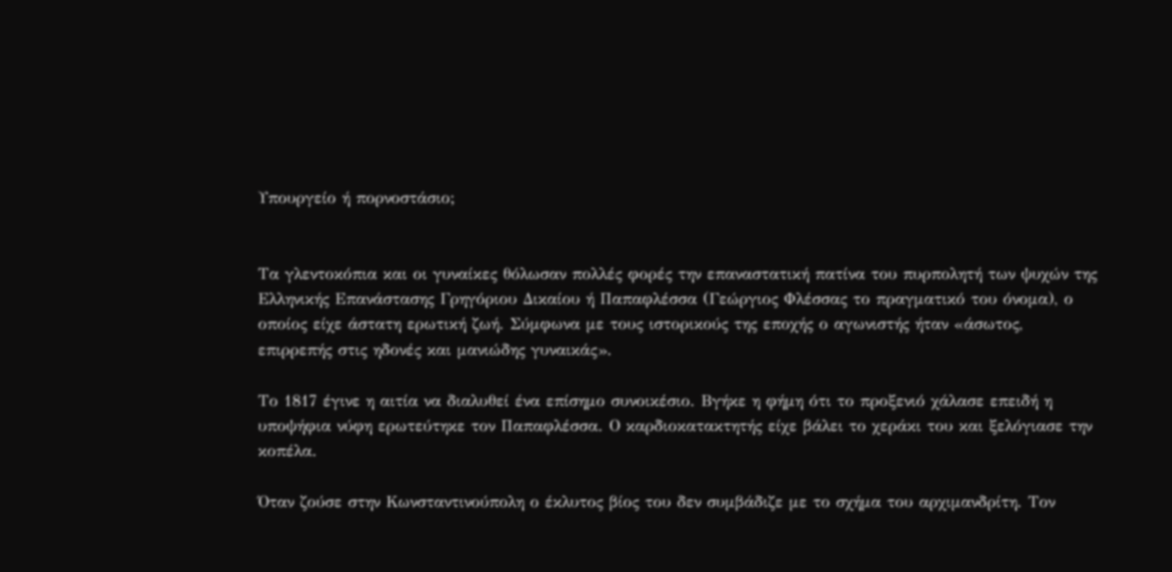Υπουργείο ή πορνοστάσιο;


Τα γλεντοκόπια και οι γυναίκες θόλωσαν πολλές φορές την επαναστατική πατίνα του πυρπολητή των ψυχών της Ελληνικής Επανάστασης Γρηγόριου Δικαίου ή Παπαφλέσσα (Γεώργιος Φλέσσας το πραγματικό του όνομα), ο οποίος είχε άστατη ερωτική ζωή. Σύμφωνα με τους ιστορικούς της εποχής ο αγωνιστής ήταν «άσωτος, επιρρεπής στις ηδονές και μανιώδης γυναικάς».

Το 1817 έγινε η αιτία να διαλυθεί ένα επίσημο συνοικέσιο. Βγήκε η φήμη ότι το προξενιό χάλασε επειδή η υποψήφια νύφη ερωτεύτηκε τον Παπαφλέσσα. Ο καρδιοκατακτητής είχε βάλει το χεράκι του και ξελόγιασε την κοπέλα.

Όταν ζούσε στην Κωνσταντινούπολη ο έκλυτος βίος του δεν συμβάδιζε με το σχήμα του αρχιμανδρίτη. Τον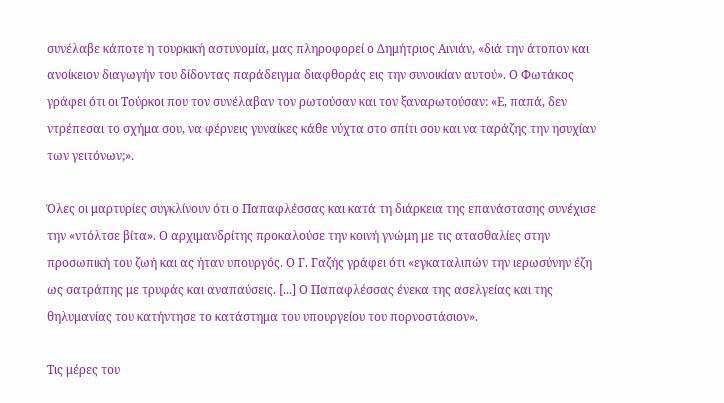συνέλαβε κάποτε η τουρκική αστυνομία, μας πληροφορεί ο Δημήτριος Αινιάν, «διά την άτοπον και ανοίκειον διαγωγήν του δίδοντας παράδειγμα διαφθοράς εις την συνοικίαν αυτού». Ο Φωτάκος γράφει ότι οι Τούρκοι που τον συνέλαβαν τον ρωτούσαν και τον ξαναρωτούσαν: «Ε, παπά, δεν ντρέπεσαι το σχήμα σου, να φέρνεις γυναίκες κάθε νύχτα στο σπίτι σου και να ταράζης την ησυχίαν των γειτόνων;».

Όλες οι μαρτυρίες συγκλίνουν ότι ο Παπαφλέσσας και κατά τη διάρκεια της επανάστασης συνέχισε την «ντόλτσε βίτα». Ο αρχιμανδρίτης προκαλούσε την κοινή γνώμη με τις ατασθαλίες στην προσωπική του ζωή και ας ήταν υπουργός. Ο Γ. Γαζής γράφει ότι «εγκαταλιπών την ιερωσύνην έζη ως σατράπης με τρυφάς και αναπαύσεις. [...] Ο Παπαφλέσσας ένεκα της ασελγείας και της θηλυμανίας του κατήντησε το κατάστημα του υπουργείου του πορνοστάσιον».

Τις μέρες του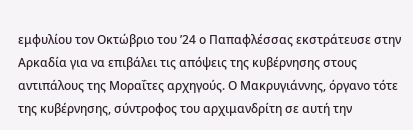εμφυλίου τον Οκτώβριο του ’24 ο Παπαφλέσσας εκστράτευσε στην Αρκαδία για να επιβάλει τις απόψεις της κυβέρνησης στους αντιπάλους της Μοραΐτες αρχηγούς. Ο Μακρυγιάννης, όργανο τότε της κυβέρνησης, σύντροφος του αρχιμανδρίτη σε αυτή την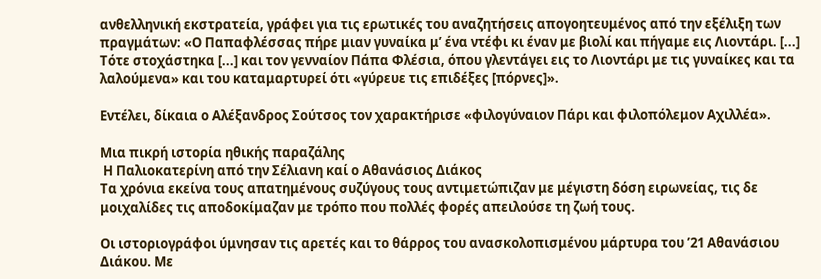ανθελληνική εκστρατεία, γράφει για τις ερωτικές του αναζητήσεις απογοητευμένος από την εξέλιξη των πραγμάτων: «Ο Παπαφλέσσας πήρε μιαν γυναίκα μ’ ένα ντέφι κι έναν με βιολί και πήγαμε εις Λιοντάρι. [...] Τότε στοχάστηκα [...] και τον γενναίον Πάπα Φλέσια, όπου γλεντάγει εις το Λιοντάρι με τις γυναίκες και τα λαλούμενα» και του καταμαρτυρεί ότι «γύρευε τις επιδέξες [πόρνες]».

Εντέλει, δίκαια ο Αλέξανδρος Σούτσος τον χαρακτήρισε «φιλογύναιον Πάρι και φιλοπόλεμον Αχιλλέα».

Μια πικρή ιστορία ηθικής παραζάλης
 Η Παλιοκατερίνη από την Σέλιανη καί ο Αθανάσιος Διάκος
Τα χρόνια εκείνα τους απατημένους συζύγους τους αντιμετώπιζαν με μέγιστη δόση ειρωνείας, τις δε μοιχαλίδες τις αποδοκίμαζαν με τρόπο που πολλές φορές απειλούσε τη ζωή τους.

Οι ιστοριογράφοι ύμνησαν τις αρετές και το θάρρος του ανασκολοπισμένου μάρτυρα του ’21 Αθανάσιου Διάκου. Με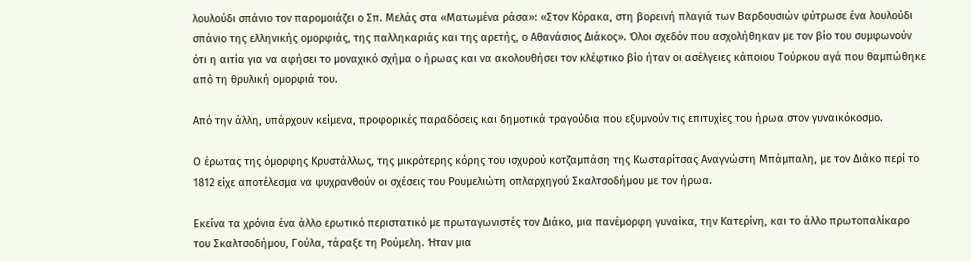λουλούδι σπάνιο τον παρομοιάζει ο Σπ. Μελάς στα «Ματωμένα ράσα»: «Στον Κόρακα, στη βορεινή πλαγιά των Βαρδουσιών φύτρωσε ένα λουλούδι σπάνιο της ελληνικής ομορφιάς, της παλληκαριάς και της αρετής, ο Αθανάσιος Διάκος». Όλοι σχεδόν που ασχολήθηκαν με τον βίο του συμφωνούν ότι η αιτία για να αφήσει το μοναχικό σχήμα ο ήρωας και να ακολουθήσει τον κλέφτικο βίο ήταν οι ασέλγειες κάποιου Τούρκου αγά που θαμπώθηκε από τη θρυλική ομορφιά του.

Από την άλλη, υπάρχουν κείμενα, προφορικές παραδόσεις και δημοτικά τραγούδια που εξυμνούν τις επιτυχίες του ήρωα στον γυναικόκοσμο.

Ο έρωτας της όμορφης Κρυστάλλως, της μικρότερης κόρης του ισχυρού κοτζαμπάση της Κωσταρίτσας Αναγνώστη Μπάμπαλη, με τον Διάκο περί το 1812 είχε αποτέλεσμα να ψυχρανθούν οι σχέσεις του Ρουμελιώτη οπλαρχηγού Σκαλτσοδήμου με τον ήρωα.

Εκείνα τα χρόνια ένα άλλο ερωτικό περιστατικό με πρωταγωνιστές τον Διάκο, μια πανέμορφη γυναίκα, την Κατερίνη, και το άλλο πρωτοπαλίκαρο του Σκαλτσοδήμου, Γούλα, τάραξε τη Ρούμελη. Ήταν μια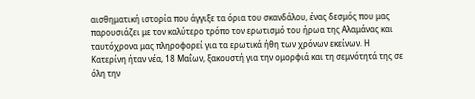αισθηματική ιστορία που άγγιξε τα όρια του σκανδάλου, ένας δεσμός που μας παρουσιάζει με τον καλύτερο τρόπο τον ερωτισμό του ήρωα της Αλαμάνας και ταυτόχρονα μας πληροφορεί για τα ερωτικά ήθη των χρόνων εκείνων. Η Κατερίνη ήταν νέα, 18 Μαΐων, ξακουστή για την ομορφιά και τη σεμνότητά της σε όλη την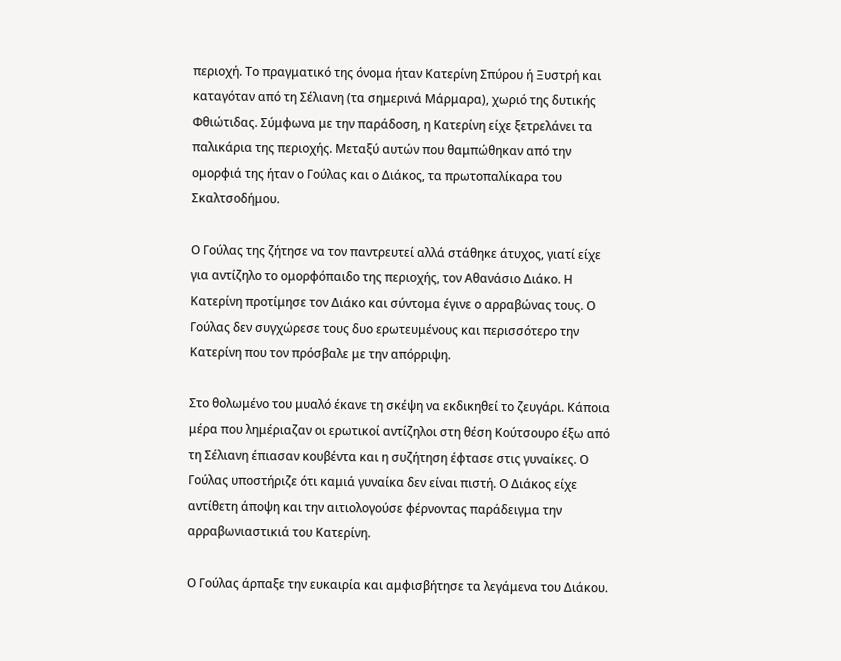περιοχή. Το πραγματικό της όνομα ήταν Κατερίνη Σπύρου ή Ξυστρή και καταγόταν από τη Σέλιανη (τα σημερινά Μάρμαρα), χωριό της δυτικής Φθιώτιδας. Σύμφωνα με την παράδοση, η Κατερίνη είχε ξετρελάνει τα παλικάρια της περιοχής. Μεταξύ αυτών που θαμπώθηκαν από την ομορφιά της ήταν ο Γούλας και ο Διάκος, τα πρωτοπαλίκαρα του Σκαλτσοδήμου.

Ο Γούλας της ζήτησε να τον παντρευτεί αλλά στάθηκε άτυχος, γιατί είχε για αντίζηλο το ομορφόπαιδο της περιοχής, τον Αθανάσιο Διάκο. Η Κατερίνη προτίμησε τον Διάκο και σύντομα έγινε ο αρραβώνας τους. Ο Γούλας δεν συγχώρεσε τους δυο ερωτευμένους και περισσότερο την Κατερίνη που τον πρόσβαλε με την απόρριψη.

Στο θολωμένο του μυαλό έκανε τη σκέψη να εκδικηθεί το ζευγάρι. Κάποια μέρα που λημέριαζαν οι ερωτικοί αντίζηλοι στη θέση Κούτσουρο έξω από τη Σέλιανη έπιασαν κουβέντα και η συζήτηση έφτασε στις γυναίκες. Ο Γούλας υποστήριζε ότι καμιά γυναίκα δεν είναι πιστή. Ο Διάκος είχε αντίθετη άποψη και την αιτιολογούσε φέρνοντας παράδειγμα την αρραβωνιαστικιά του Κατερίνη.

Ο Γούλας άρπαξε την ευκαιρία και αμφισβήτησε τα λεγάμενα του Διάκου.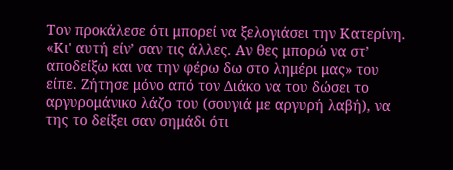Τον προκάλεσε ότι μπορεί να ξελογιάσει την Κατερίνη. «Κι' αυτή είν’ σαν τις άλλες. Αν θες μπορώ να στ’ αποδείξω και να την φέρω δω στο λημέρι μας» του είπε. Ζήτησε μόνο από τον Διάκο να του δώσει το αργυρομάνικο λάζο του (σουγιά με αργυρή λαβή), να της το δείξει σαν σημάδι ότι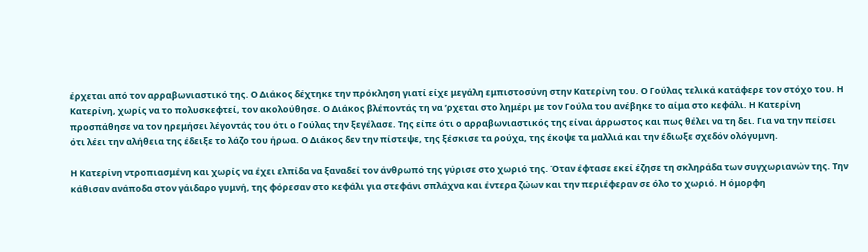έρχεται από τον αρραβωνιαστικό της. Ο Διάκος δέχτηκε την πρόκληση γιατί είχε μεγάλη εμπιστοσύνη στην Κατερίνη του. Ο Γούλας τελικά κατάφερε τον στόχο του. Η Κατερίνη, χωρίς να το πολυσκεφτεί, τον ακολούθησε. Ο Διάκος βλέποντάς τη να ’ρχεται στο λημέρι με τον Γούλα του ανέβηκε το αίμα στο κεφάλι. Η Κατερίνη προσπάθησε να τον ηρεμήσει λέγοντάς του ότι ο Γούλας την ξεγέλασε. Της είπε ότι ο αρραβωνιαστικός της είναι άρρωστος και πως θέλει να τη δει. Για να την πείσει ότι λέει την αλήθεια της έδειξε το λάζο του ήρωα. Ο Διάκος δεν την πίστεψε, της ξέσκισε τα ρούχα, της έκοψε τα μαλλιά και την έδιωξε σχεδόν ολόγυμνη.

Η Κατερίνη ντροπιασμένη και χωρίς να έχει ελπίδα να ξαναδεί τον άνθρωπό της γύρισε στο χωριό της. Όταν έφτασε εκεί έζησε τη σκληράδα των συγχωριανών της. Την κάθισαν ανάποδα στον γάιδαρο γυμνή, της φόρεσαν στο κεφάλι για στεφάνι σπλάχνα και έντερα ζώων και την περιέφεραν σε όλο το χωριό. Η όμορφη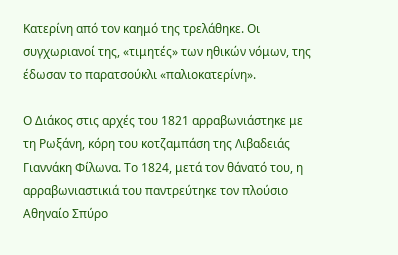Κατερίνη από τον καημό της τρελάθηκε. Οι συγχωριανοί της, «τιμητές» των ηθικών νόμων, της έδωσαν το παρατσούκλι «παλιοκατερίνη».

Ο Διάκος στις αρχές του 1821 αρραβωνιάστηκε με τη Ρωξάνη, κόρη του κοτζαμπάση της Λιβαδειάς Γιαννάκη Φίλωνα. Το 1824, μετά τον θάνατό του, η αρραβωνιαστικιά του παντρεύτηκε τον πλούσιο Αθηναίο Σπύρο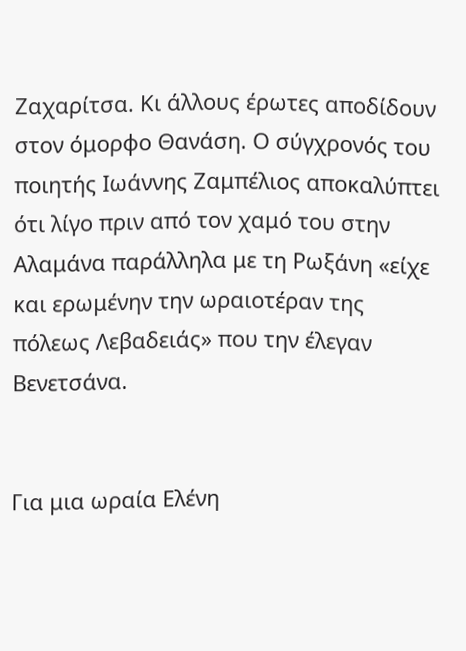Ζαχαρίτσα. Κι άλλους έρωτες αποδίδουν στον όμορφο Θανάση. Ο σύγχρονός του ποιητής Ιωάννης Ζαμπέλιος αποκαλύπτει ότι λίγο πριν από τον χαμό του στην Αλαμάνα παράλληλα με τη Ρωξάνη «είχε και ερωμένην την ωραιοτέραν της πόλεως Λεβαδειάς» που την έλεγαν Βενετσάνα.


Για μια ωραία Ελένη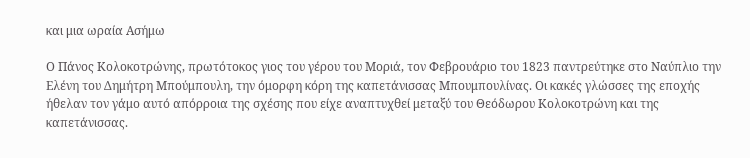και μια ωραία Ασήμω

Ο Πάνος Κολοκοτρώνης, πρωτότοκος γιος του γέρου του Μοριά, τον Φεβρουάριο του 1823 παντρεύτηκε στο Ναύπλιο την Ελένη του Δημήτρη Μπούμπουλη, την όμορφη κόρη της καπετάνισσας Μπουμπουλίνας. Οι κακές γλώσσες της εποχής ήθελαν τον γάμο αυτό απόρροια της σχέσης που είχε αναπτυχθεί μεταξύ του Θεόδωρου Κολοκοτρώνη και της καπετάνισσας.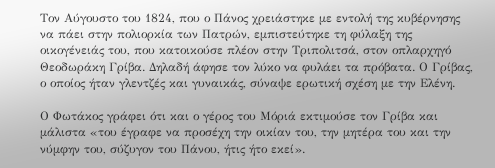Τον Αύγουστο του 1824, που ο Πάνος χρειάστηκε με εντολή της κυβέρνησης να πάει στην πολιορκία των Πατρών, εμπιστεύτηκε τη φύλαξη της οικογένειάς του, που κατοικούσε πλέον στην Τριπολιτσά, στον οπλαρχηγό Θεοδωράκη Γρίβα. Δηλαδή άφησε τον λύκο να φυλάει τα πρόβατα. Ο Γρίβας, ο οποίος ήταν γλεντζές και γυναικάς, σύναψε ερωτική σχέση με την Ελένη.

Ο Φωτάκος γράφει ότι και ο γέρος του Μόριά εκτιμούσε τον Γρίβα και μάλιστα «του έγραφε να προσέχη την οικίαν του, την μητέρα του και την νύμφην του, σύζυγον του Πάνου, ήτις ήτο εκεί».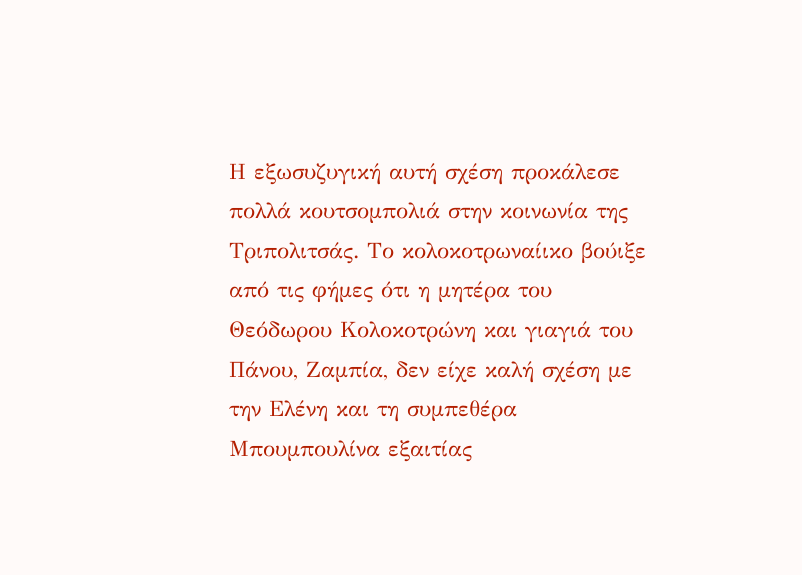Η εξωσυζυγική αυτή σχέση προκάλεσε πολλά κουτσομπολιά στην κοινωνία της Τριπολιτσάς. Το κολοκοτρωναίικο βούιξε από τις φήμες ότι η μητέρα του Θεόδωρου Κολοκοτρώνη και γιαγιά του Πάνου, Ζαμπία, δεν είχε καλή σχέση με την Ελένη και τη συμπεθέρα Μπουμπουλίνα εξαιτίας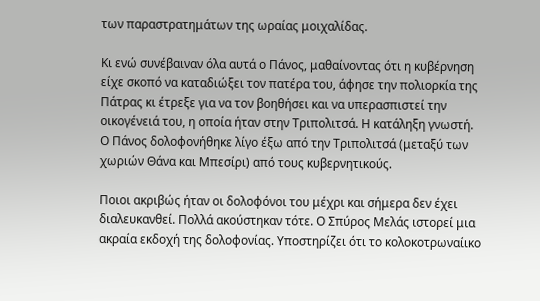των παραστρατημάτων της ωραίας μοιχαλίδας.

Κι ενώ συνέβαιναν όλα αυτά ο Πάνος, μαθαίνοντας ότι η κυβέρνηση είχε σκοπό να καταδιώξει τον πατέρα του, άφησε την πολιορκία της Πάτρας κι έτρεξε για να τον βοηθήσει και να υπερασπιστεί την οικογένειά του, η οποία ήταν στην Τριπολιτσά. Η κατάληξη γνωστή. Ο Πάνος δολοφονήθηκε λίγο έξω από την Τριπολιτσά (μεταξύ των χωριών Θάνα και Μπεσίρι) από τους κυβερνητικούς.

Ποιοι ακριβώς ήταν οι δολοφόνοι του μέχρι και σήμερα δεν έχει διαλευκανθεί. Πολλά ακούστηκαν τότε. Ο Σπύρος Μελάς ιστορεί μια ακραία εκδοχή της δολοφονίας. Υποστηρίζει ότι το κολοκοτρωναίικο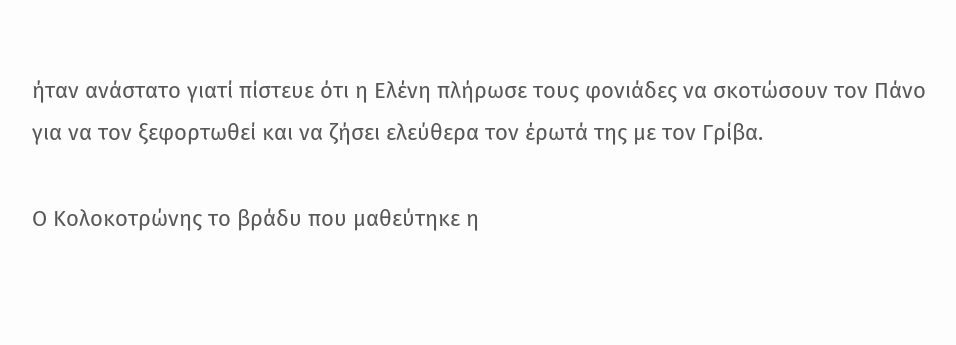ήταν ανάστατο γιατί πίστευε ότι η Ελένη πλήρωσε τους φονιάδες να σκοτώσουν τον Πάνο για να τον ξεφορτωθεί και να ζήσει ελεύθερα τον έρωτά της με τον Γρίβα.

Ο Κολοκοτρώνης το βράδυ που μαθεύτηκε η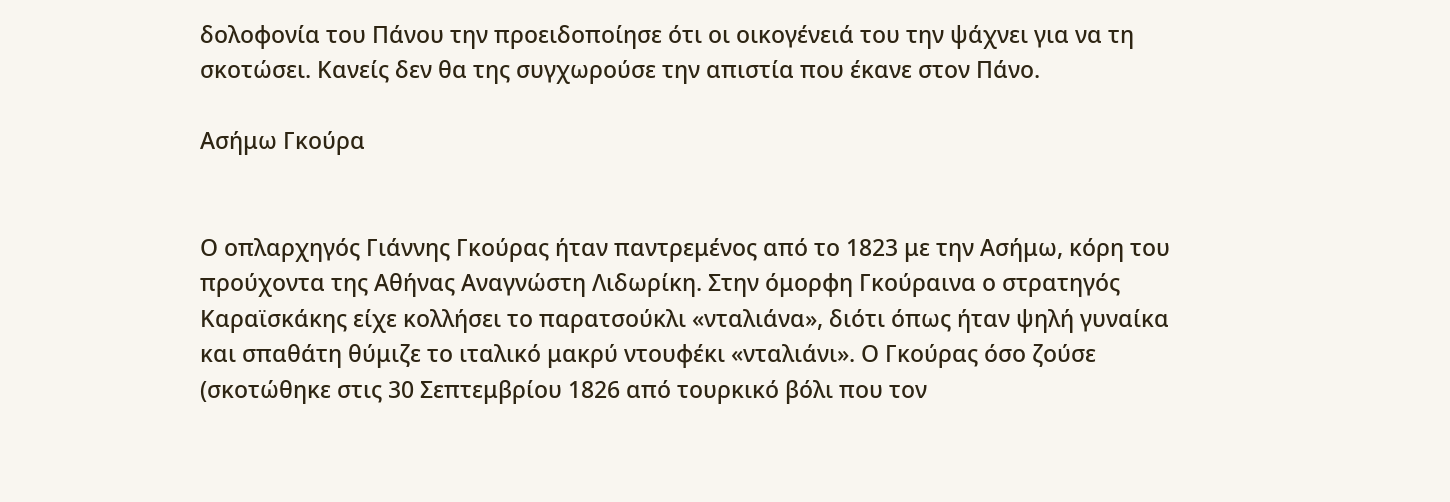δολοφονία του Πάνου την προειδοποίησε ότι οι οικογένειά του την ψάχνει για να τη σκοτώσει. Κανείς δεν θα της συγχωρούσε την απιστία που έκανε στον Πάνο.

Ασήμω Γκούρα


Ο οπλαρχηγός Γιάννης Γκούρας ήταν παντρεμένος από το 1823 με την Ασήμω, κόρη του προύχοντα της Αθήνας Αναγνώστη Λιδωρίκη. Στην όμορφη Γκούραινα ο στρατηγός Καραϊσκάκης είχε κολλήσει το παρατσούκλι «νταλιάνα», διότι όπως ήταν ψηλή γυναίκα και σπαθάτη θύμιζε το ιταλικό μακρύ ντουφέκι «νταλιάνι». Ο Γκούρας όσο ζούσε (σκοτώθηκε στις 30 Σεπτεμβρίου 1826 από τουρκικό βόλι που τον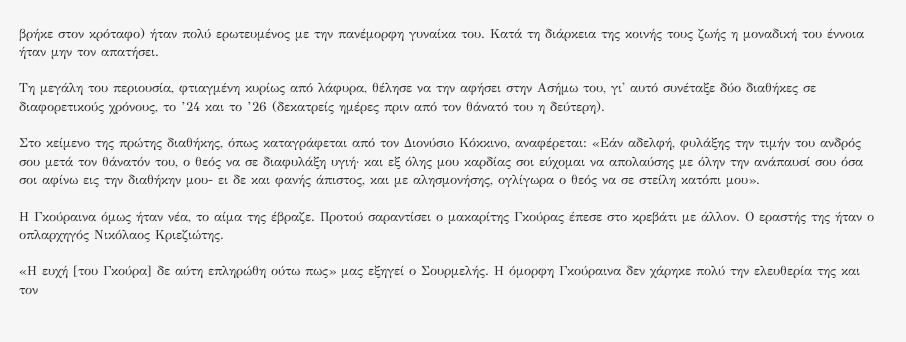βρήκε στον κρόταφο) ήταν πολύ ερωτευμένος με την πανέμορφη γυναίκα του. Κατά τη διάρκεια της κοινής τους ζωής η μοναδική του έννοια ήταν μην τον απατήσει.

Τη μεγάλη του περιουσία, φτιαγμένη κυρίως από λάφυρα, θέλησε να την αφήσει στην Ασήμω του, γι' αυτό συνέταξε δύο διαθήκες σε διαφορετικούς χρόνους, το ’24 και το ’26 (δεκατρείς ημέρες πριν από τον θάνατό του η δεύτερη).

Στο κείμενο της πρώτης διαθήκης, όπως καταγράφεται από τον Διονύσιο Κόκκινο, αναφέρεται: «Εάν αδελφή, φυλάξης την τιμήν του ανδρός σου μετά τον θάνατόν του, ο θεός να σε διαφυλάξη υγιή· και εξ όλης μου καρδίας σοι εύχομαι να απολαύσης με όλην την ανάπαυσί σου όσα σοι αφίνω εις την διαθήκην μου- ει δε και φανής άπιστος, και με αλησμονήσης, ογλίγωρα ο θεός να σε στείλη κατόπι μου».

Η Γκούραινα όμως ήταν νέα, το αίμα της έβραζε. Προτού σαραντίσει ο μακαρίτης Γκούρας έπεσε στο κρεβάτι με άλλον. Ο εραστής της ήταν ο οπλαρχηγός Νικόλαος Κριεζιώτης.

«Η ευχή [του Γκούρα] δε αύτη επληρώθη ούτω πως» μας εξηγεί ο Σουρμελής. Η όμορφη Γκούραινα δεν χάρηκε πολύ την ελευθερία της και τον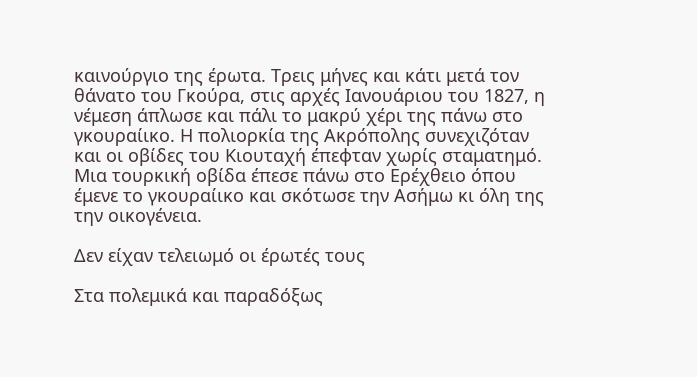καινούργιο της έρωτα. Τρεις μήνες και κάτι μετά τον θάνατο του Γκούρα, στις αρχές Ιανουάριου του 1827, η νέμεση άπλωσε και πάλι το μακρύ χέρι της πάνω στο γκουραίικο. Η πολιορκία της Ακρόπολης συνεχιζόταν και οι οβίδες του Κιουταχή έπεφταν χωρίς σταματημό. Μια τουρκική οβίδα έπεσε πάνω στο Ερέχθειο όπου έμενε το γκουραίικο και σκότωσε την Ασήμω κι όλη της την οικογένεια.

Δεν είχαν τελειωμό οι έρωτές τους

Στα πολεμικά και παραδόξως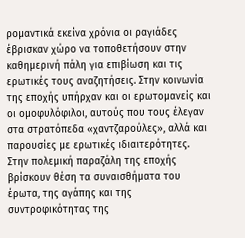ρομαντικά εκείνα χρόνια οι ραγιάδες έβρισκαν χώρο να τοποθετήσουν στην καθημερινή πάλη για επιβίωση και τις ερωτικές τους αναζητήσεις. Στην κοινωνία της εποχής υπήρχαν και οι ερωτομανείς και οι ομοφυλόφιλοι, αυτούς που τους έλεγαν στα στρατόπεδα «χαντζαρούλες», αλλά και παρουσίες με ερωτικές ιδιαιτερότητες. Στην πολεμική παραζάλη της εποχής βρίσκουν θέση τα συναισθήματα του έρωτα, της αγάπης και της συντροφικότητας της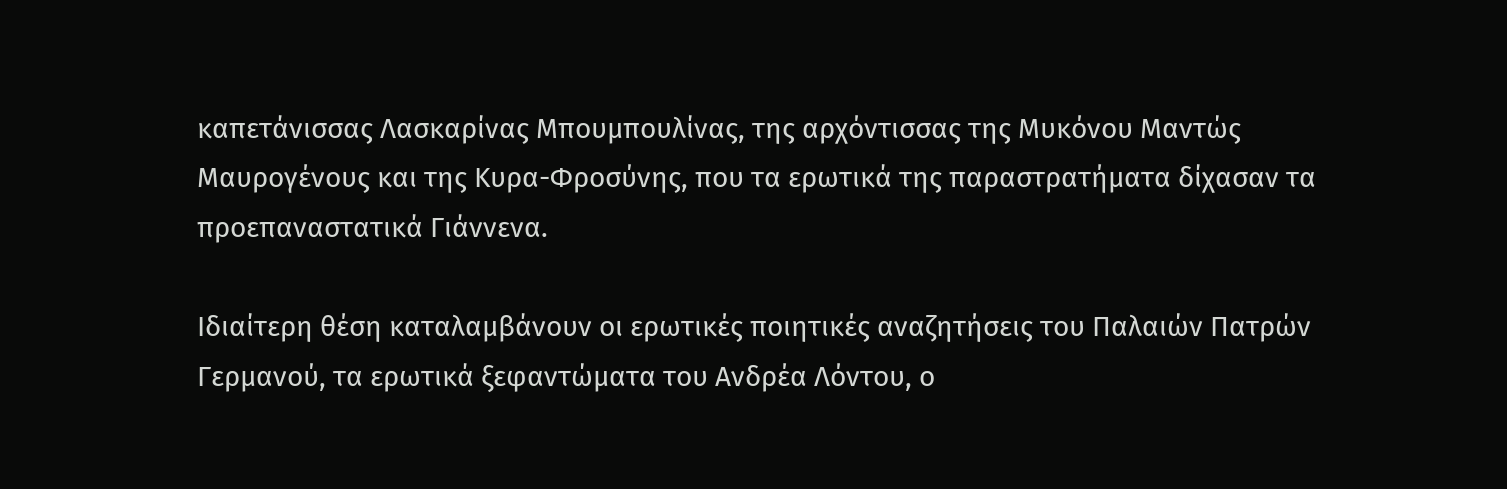καπετάνισσας Λασκαρίνας Μπουμπουλίνας, της αρχόντισσας της Μυκόνου Μαντώς Μαυρογένους και της Κυρα-Φροσύνης, που τα ερωτικά της παραστρατήματα δίχασαν τα προεπαναστατικά Γιάννενα.

Ιδιαίτερη θέση καταλαμβάνουν οι ερωτικές ποιητικές αναζητήσεις του Παλαιών Πατρών Γερμανού, τα ερωτικά ξεφαντώματα του Ανδρέα Λόντου, ο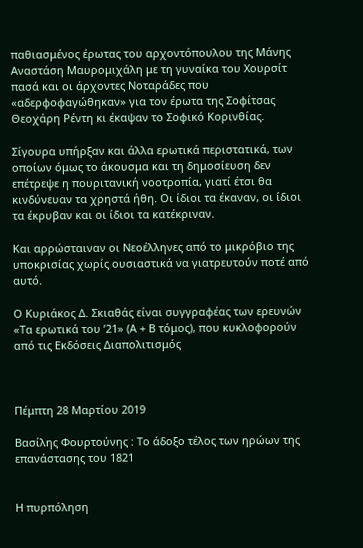παθιασμένος έρωτας του αρχοντόπουλου της Μάνης Αναστάση Μαυρομιχάλη με τη γυναίκα του Χουρσίτ πασά και οι άρχοντες Νοταράδες που «αδερφοφαγώθηκαν» για τον έρωτα της Σοφίτσας Θεοχάρη Ρέντη κι έκαψαν το Σοφικό Κορινθίας.

Σίγουρα υπήρξαν και άλλα ερωτικά περιστατικά, των οποίων όμως το άκουσμα και τη δημοσίευση δεν επέτρεψε η πουριτανική νοοτροπία, γιατί έτσι θα κινδύνευαν τα χρηστά ήθη. Οι ίδιοι τα έκαναν, οι ίδιοι τα έκρυβαν και οι ίδιοι τα κατέκριναν.

Και αρρώσταιναν οι Νεοέλληνες από το μικρόβιο της υποκρισίας χωρίς ουσιαστικά να γιατρευτούν ποτέ από αυτό.

O Κυριάκος Δ. Σκιαθάς είναι συγγραφέας των ερευνών «Τα ερωτικά του ’21» (A + Β τόμος), που κυκλοφορούν από τις Εκδόσεις Διαπολιτισμός



Πέμπτη 28 Μαρτίου 2019

Βασίλης Φουρτούνης : Το άδοξο τέλος των ηρώων της επανάστασης του 1821


Η πυρπόληση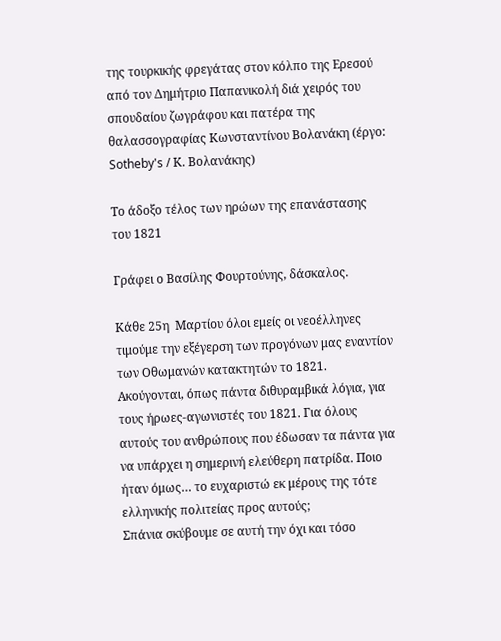της τουρκικής φρεγάτας στον κόλπο της Ερεσού από τον Δημήτριο Παπανικολή διά χειρός του σπουδαίου ζωγράφου και πατέρα της θαλασσογραφίας Κωνσταντίνου Βολανάκη (έργο: Sotheby's / Κ. Βολανάκης)

Το άδοξο τέλος των ηρώων της επανάστασης του 1821

Γράφει ο Βασίλης Φουρτούνης, δάσκαλος.

Κάθε 25η  Μαρτίου όλοι εμείς οι νεοέλληνες τιμούμε την εξέγερση των προγόνων μας εναντίον των Οθωμανών κατακτητών το 1821. Ακούγονται, όπως πάντα διθυραμβικά λόγια, για τους ήρωες-αγωνιστές του 1821. Για όλους αυτούς του ανθρώπους που έδωσαν τα πάντα για να υπάρχει η σημερινή ελεύθερη πατρίδα. Ποιο ήταν όμως… το ευχαριστώ εκ μέρους της τότε ελληνικής πολιτείας προς αυτούς;
Σπάνια σκύβουμε σε αυτή την όχι και τόσο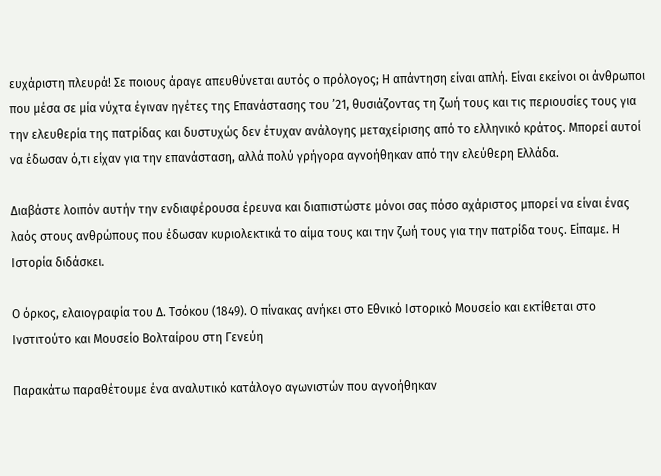ευχάριστη πλευρά! Σε ποιους άραγε απευθύνεται αυτός ο πρόλογος; Η απάντηση είναι απλή. Είναι εκείνοι οι άνθρωποι που μέσα σε μία νύχτα έγιναν ηγέτες της Επανάστασης του ’21, θυσιάζοντας τη ζωή τους και τις περιουσίες τους για την ελευθερία της πατρίδας και δυστυχώς δεν έτυχαν ανάλογης μεταχείρισης από το ελληνικό κράτος. Μπορεί αυτοί να έδωσαν ό,τι είχαν για την επανάσταση, αλλά πολύ γρήγορα αγνοήθηκαν από την ελεύθερη Ελλάδα.

Διαβάστε λοιπόν αυτήν την ενδιαφέρουσα έρευνα και διαπιστώστε μόνοι σας πόσο αχάριστος μπορεί να είναι ένας λαός στους ανθρώπους που έδωσαν κυριολεκτικά το αίμα τους και την ζωή τους για την πατρίδα τους. Είπαμε. Η Ιστορία διδάσκει.

Ο όρκος, ελαιογραφία του Δ. Τσόκου (1849). Ο πίνακας ανήκει στο Εθνικό Ιστορικό Μουσείο και εκτίθεται στο Ινστιτούτο και Μουσείο Βολταίρου στη Γενεύη

Παρακάτω παραθέτουμε ένα αναλυτικό κατάλογο αγωνιστών που αγνοήθηκαν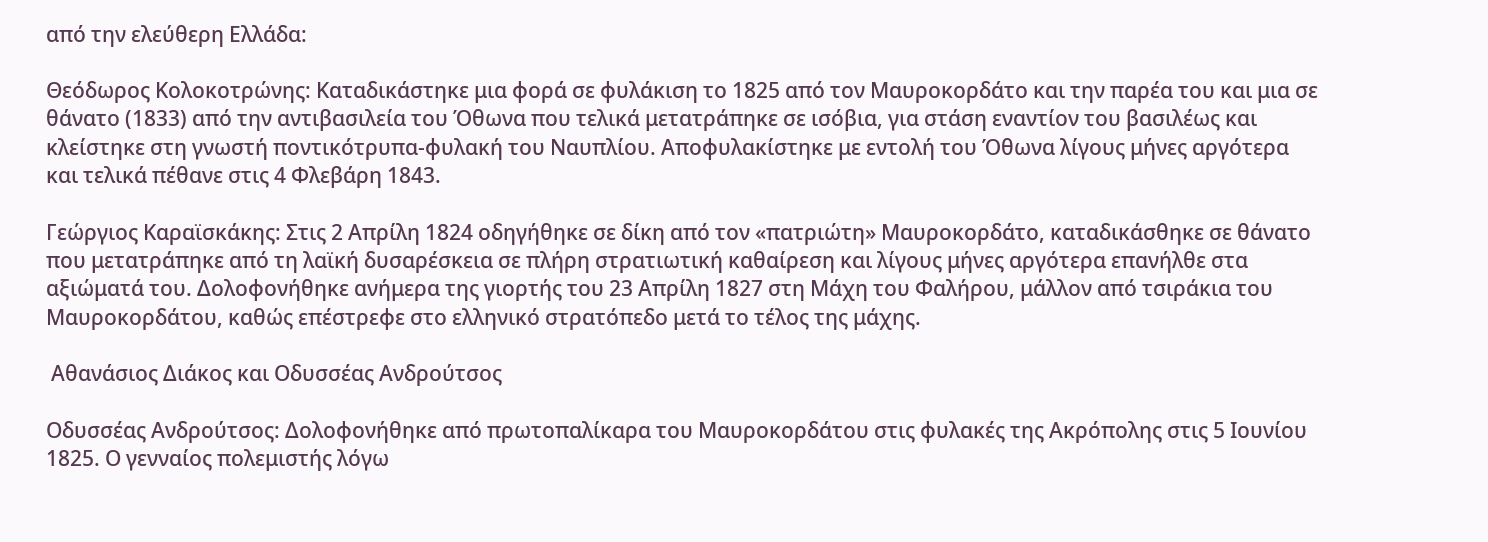από την ελεύθερη Ελλάδα:

Θεόδωρος Κολοκοτρώνης: Καταδικάστηκε μια φορά σε φυλάκιση το 1825 από τον Μαυροκορδάτο και την παρέα του και μια σε θάνατο (1833) από την αντιβασιλεία του Όθωνα που τελικά μετατράπηκε σε ισόβια, για στάση εναντίον του βασιλέως και κλείστηκε στη γνωστή ποντικότρυπα-φυλακή του Ναυπλίου. Αποφυλακίστηκε με εντολή του Όθωνα λίγους μήνες αργότερα και τελικά πέθανε στις 4 Φλεβάρη 1843.

Γεώργιος Καραϊσκάκης: Στις 2 Απρίλη 1824 οδηγήθηκε σε δίκη από τον «πατριώτη» Μαυροκορδάτο, καταδικάσθηκε σε θάνατο που μετατράπηκε από τη λαϊκή δυσαρέσκεια σε πλήρη στρατιωτική καθαίρεση και λίγους μήνες αργότερα επανήλθε στα αξιώματά του. Δολοφονήθηκε ανήμερα της γιορτής του 23 Απρίλη 1827 στη Μάχη του Φαλήρου, μάλλον από τσιράκια του Μαυροκορδάτου, καθώς επέστρεφε στο ελληνικό στρατόπεδο μετά το τέλος της μάχης.

 Αθανάσιος Διάκος και Οδυσσέας Ανδρούτσος

Οδυσσέας Ανδρούτσος: Δολοφονήθηκε από πρωτοπαλίκαρα του Μαυροκορδάτου στις φυλακές της Ακρόπολης στις 5 Ιουνίου 1825. Ο γενναίος πολεμιστής λόγω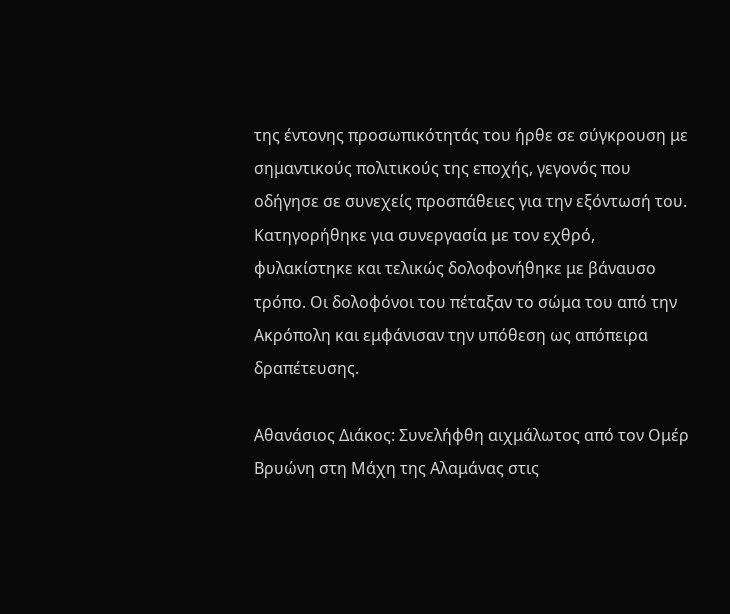της έντονης προσωπικότητάς του ήρθε σε σύγκρουση με σημαντικούς πολιτικούς της εποχής, γεγονός που οδήγησε σε συνεχείς προσπάθειες για την εξόντωσή του. Κατηγορήθηκε για συνεργασία με τον εχθρό, φυλακίστηκε και τελικώς δολοφονήθηκε με βάναυσο τρόπο. Οι δολοφόνοι του πέταξαν το σώμα του από την Ακρόπολη και εμφάνισαν την υπόθεση ως απόπειρα δραπέτευσης.

Αθανάσιος Διάκος: Συνελήφθη αιχμάλωτος από τον Ομέρ Βρυώνη στη Μάχη της Αλαμάνας στις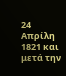24 Απρίλη 1821 και μετά την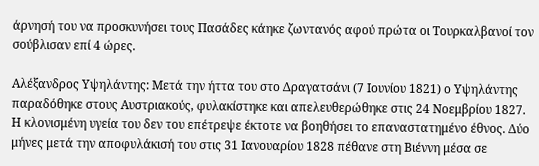άρνησή του να προσκυνήσει τους Πασάδες κάηκε ζωντανός αφού πρώτα οι Τουρκαλβανοί τον σούβλισαν επί 4 ώρες.

Αλέξανδρος Υψηλάντης: Μετά την ήττα του στο Δραγατσάνι (7 Ιουνίου 1821) ο Υψηλάντης παραδόθηκε στους Αυστριακούς, φυλακίστηκε και απελευθερώθηκε στις 24 Νοεμβρίου 1827. Η κλονισμένη υγεία του δεν του επέτρεψε έκτοτε να βοηθήσει το επαναστατημένο έθνος. Δύο μήνες μετά την αποφυλάκισή του στις 31 Ιανουαρίου 1828 πέθανε στη Βιέννη μέσα σε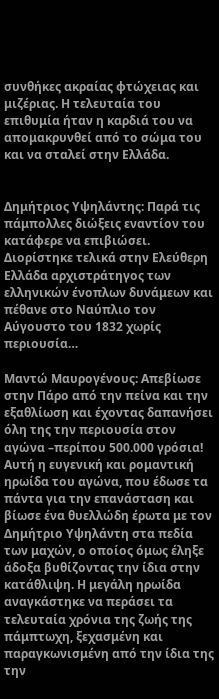συνθήκες ακραίας φτώχειας και μιζέριας. Η τελευταία του επιθυμία ήταν η καρδιά του να απομακρυνθεί από το σώμα του και να σταλεί στην Ελλάδα.


Δημήτριος Υψηλάντης: Παρά τις πάμπολλες διώξεις εναντίον του κατάφερε να επιβιώσει. Διορίστηκε τελικά στην Ελεύθερη Ελλάδα αρχιστράτηγος των ελληνικών ένοπλων δυνάμεων και πέθανε στο Ναύπλιο τον Αύγουστο του 1832 χωρίς περιουσία…

Μαντώ Μαυρογένους: Απεβίωσε στην Πάρο από την πείνα και την εξαθλίωση και έχοντας δαπανήσει όλη της την περιουσία στον αγώνα –περίπου 500.000 γρόσια! Αυτή η ευγενική και ρομαντική ηρωίδα του αγώνα, που έδωσε τα πάντα για την επανάσταση και βίωσε ένα θυελλώδη έρωτα με τον Δημήτριο Υψηλάντη στα πεδία των μαχών, ο οποίος όμως έληξε άδοξα βυθίζοντας την ίδια στην κατάθλιψη. Η μεγάλη ηρωίδα αναγκάστηκε να περάσει τα τελευταία χρόνια της ζωής της πάμπτωχη, ξεχασμένη και παραγκωνισμένη από την ίδια της την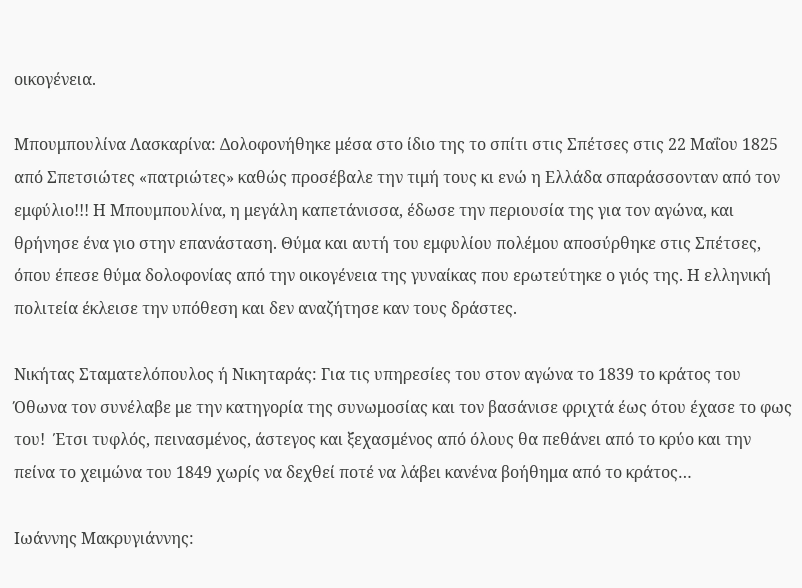οικογένεια.

Μπουμπουλίνα Λασκαρίνα: Δολοφονήθηκε μέσα στο ίδιο της το σπίτι στις Σπέτσες στις 22 Μαΐου 1825 από Σπετσιώτες «πατριώτες» καθώς προσέβαλε την τιμή τους κι ενώ η Ελλάδα σπαράσσονταν από τον εμφύλιο!!! Η Μπουμπουλίνα, η μεγάλη καπετάνισσα, έδωσε την περιουσία της για τον αγώνα, και θρήνησε ένα γιο στην επανάσταση. Θύμα και αυτή του εμφυλίου πολέμου αποσύρθηκε στις Σπέτσες, όπου έπεσε θύμα δολοφονίας από την οικογένεια της γυναίκας που ερωτεύτηκε ο γιός της. Η ελληνική πολιτεία έκλεισε την υπόθεση και δεν αναζήτησε καν τους δράστες.

Νικήτας Σταματελόπουλος ή Νικηταράς: Για τις υπηρεσίες του στον αγώνα το 1839 το κράτος του Όθωνα τον συνέλαβε με την κατηγορία της συνωμοσίας και τον βασάνισε φριχτά έως ότου έχασε το φως του!  Έτσι τυφλός, πεινασμένος, άστεγος και ξεχασμένος από όλους θα πεθάνει από το κρύο και την πείνα το χειμώνα του 1849 χωρίς να δεχθεί ποτέ να λάβει κανένα βοήθημα από το κράτος…

Ιωάννης Μακρυγιάννης: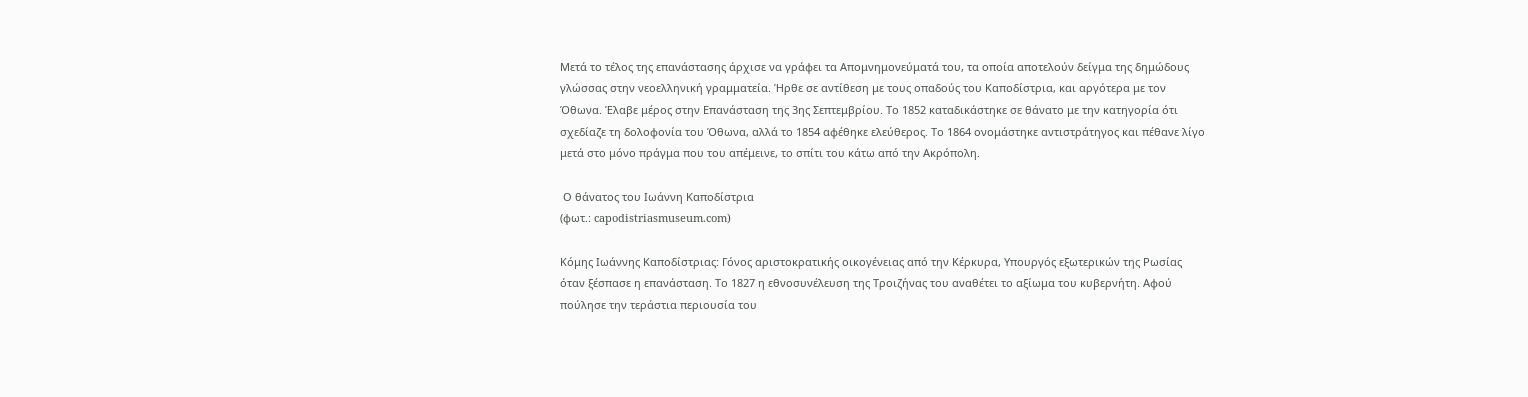Μετά το τέλος της επανάστασης άρχισε να γράφει τα Απομνημονεύματά του, τα οποία αποτελούν δείγμα της δημώδους γλώσσας στην νεοελληνική γραμματεία. Ήρθε σε αντίθεση με τους οπαδούς του Καποδίστρια, και αργότερα με τον Όθωνα. Έλαβε μέρος στην Επανάσταση της 3ης Σεπτεμβρίου. Το 1852 καταδικάστηκε σε θάνατο με την κατηγορία ότι σχεδίαζε τη δολοφονία του Όθωνα, αλλά το 1854 αφέθηκε ελεύθερος. Το 1864 ονομάστηκε αντιστράτηγος και πέθανε λίγο μετά στο μόνο πράγμα που του απέμεινε, το σπίτι του κάτω από την Ακρόπολη.

 Ο θάνατος του Ιωάννη Καποδίστρια
(φωτ.: capodistriasmuseum.com)

Κόμης Ιωάννης Καποδίστριας: Γόνος αριστοκρατικής οικογένειας από την Κέρκυρα, Υπουργός εξωτερικών της Ρωσίας όταν ξέσπασε η επανάσταση. Το 1827 η εθνοσυνέλευση της Τροιζήνας του αναθέτει το αξίωμα του κυβερνήτη. Αφού πούλησε την τεράστια περιουσία του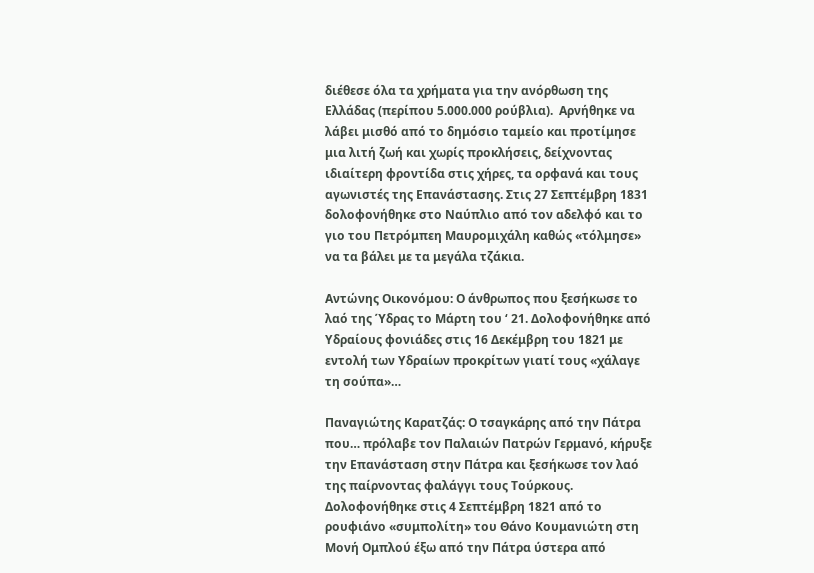διέθεσε όλα τα χρήματα για την ανόρθωση της Ελλάδας (περίπου 5.000.000 ρούβλια).  Αρνήθηκε να λάβει μισθό από το δημόσιο ταμείο και προτίμησε μια λιτή ζωή και χωρίς προκλήσεις, δείχνοντας ιδιαίτερη φροντίδα στις χήρες, τα ορφανά και τους αγωνιστές της Επανάστασης. Στις 27 Σεπτέμβρη 1831 δολοφονήθηκε στο Ναύπλιο από τον αδελφό και το γιο του Πετρόμπεη Μαυρομιχάλη καθώς «τόλμησε» να τα βάλει με τα μεγάλα τζάκια.

Αντώνης Οικονόμου: Ο άνθρωπος που ξεσήκωσε το λαό της Ύδρας το Μάρτη του ‘ 21. Δολοφονήθηκε από Υδραίους φονιάδες στις 16 Δεκέμβρη του 1821 με εντολή των Υδραίων προκρίτων γιατί τους «χάλαγε τη σούπα»…

Παναγιώτης Καρατζάς: Ο τσαγκάρης από την Πάτρα που… πρόλαβε τον Παλαιών Πατρών Γερμανό, κήρυξε την Επανάσταση στην Πάτρα και ξεσήκωσε τον λαό της παίρνοντας φαλάγγι τους Τούρκους. Δολοφονήθηκε στις 4 Σεπτέμβρη 1821 από το ρουφιάνο «συμπολίτη» του Θάνο Κουμανιώτη στη Μονή Ομπλού έξω από την Πάτρα ύστερα από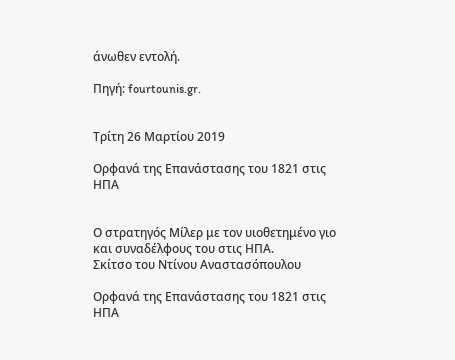άνωθεν εντολή.

Πηγή: fourtounis.gr.


Τρίτη 26 Μαρτίου 2019

Ορφανά της Επανάστασης του 1821 στις ΗΠΑ


Ο στρατηγός Μίλερ με τον υιοθετημένο γιο και συναδέλφους του στις ΗΠΑ.
Σκίτσο του Ντίνου Αναστασόπουλου

Ορφανά της Επανάστασης του 1821 στις ΗΠΑ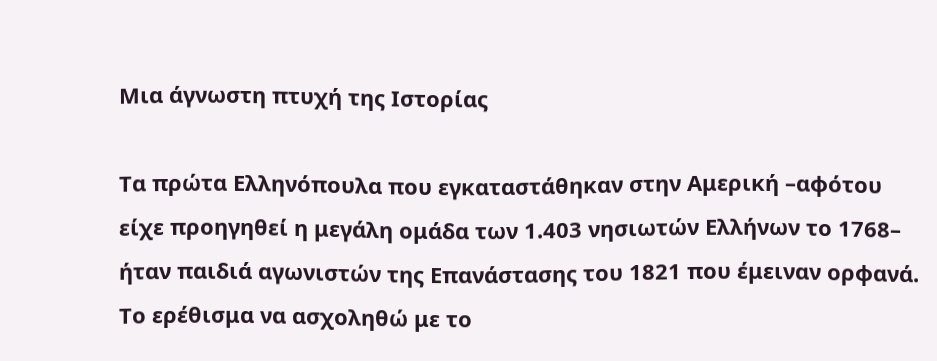Μια άγνωστη πτυχή της Ιστορίας

Τα πρώτα Ελληνόπουλα που εγκαταστάθηκαν στην Αμερική –αφότου είχε προηγηθεί η μεγάλη ομάδα των 1.403 νησιωτών Ελλήνων το 1768– ήταν παιδιά αγωνιστών της Επανάστασης του 1821 που έμειναν ορφανά. Το ερέθισμα να ασχοληθώ με το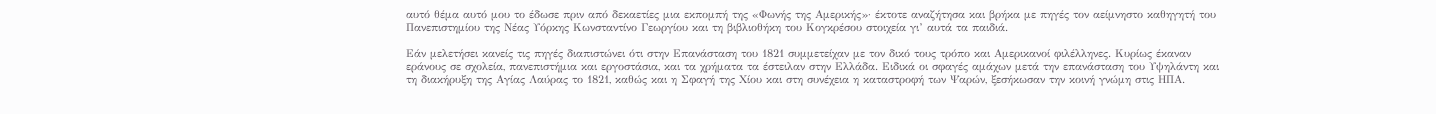αυτό θέμα αυτό μου το έδωσε πριν από δεκαετίες μια εκπομπή της «Φωνής της Αμερικής»· έκτοτε αναζήτησα και βρήκα με πηγές τον αείμνηστο καθηγητή του Πανεπιστημίου της Νέας Υόρκης Κωνσταντίνο Γεωργίου και τη βιβλιοθήκη του Κογκρέσου στοιχεία γι’ αυτά τα παιδιά.

Εάν μελετήσει κανείς τις πηγές διαπιστώνει ότι στην Επανάσταση του 1821 συμμετείχαν με τον δικό τους τρόπο και Αμερικανοί φιλέλληνες. Κυρίως έκαναν εράνους σε σχολεία, πανεπιστήμια και εργοστάσια, και τα χρήματα τα έστειλαν στην Ελλάδα. Ειδικά οι σφαγές αμάχων μετά την επανάσταση του Υψηλάντη και τη διακήρυξη της Αγίας Λαύρας το 1821, καθώς και η Σφαγή της Χίου και στη συνέχεια η καταστροφή των Ψαρών, ξεσήκωσαν την κοινή γνώμη στις ΗΠΑ.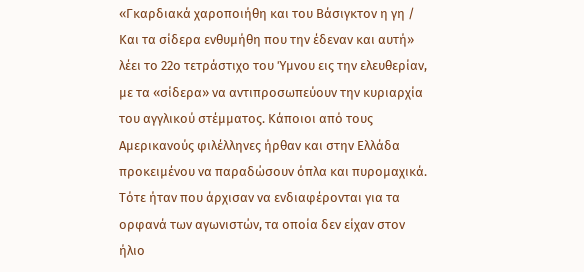«Γκαρδιακά χαροποιήθη και του Βάσιγκτον η γη / Και τα σίδερα ενθυμήθη που την έδεναν και αυτή» λέει το 22ο τετράστιχο του Ύμνου εις την ελευθερίαν, με τα «σίδερα» να αντιπροσωπεύουν την κυριαρχία του αγγλικού στέμματος. Κάποιοι από τους Αμερικανούς φιλέλληνες ήρθαν και στην Ελλάδα προκειμένου να παραδώσουν όπλα και πυρομαχικά. Τότε ήταν που άρχισαν να ενδιαφέρονται για τα ορφανά των αγωνιστών, τα οποία δεν είχαν στον ήλιο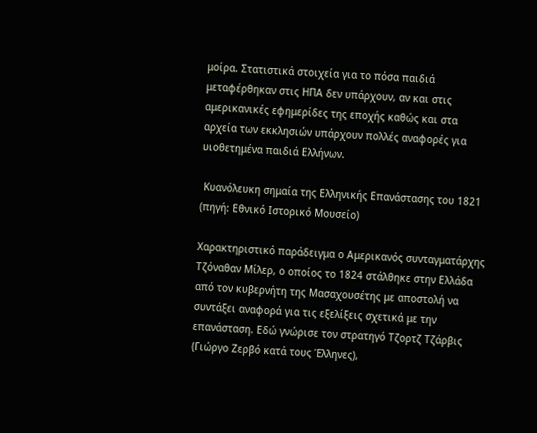μοίρα. Στατιστικά στοιχεία για το πόσα παιδιά μεταφέρθηκαν στις ΗΠΑ δεν υπάρχουν, αν και στις αμερικανικές εφημερίδες της εποχής καθώς και στα αρχεία των εκκλησιών υπάρχουν πολλές αναφορές για υιοθετημένα παιδιά Ελλήνων.

 Κυανόλευκη σημαία της Ελληνικής Επανάστασης του 1821
(πηγή: Εθνικό Ιστορικό Μουσείο)

Χαρακτηριστικό παράδειγμα ο Αμερικανός συνταγματάρχης Τζόναθαν Μίλερ, ο οποίος το 1824 στάλθηκε στην Ελλάδα από τον κυβερνήτη της Μασαχουσέτης με αποστολή να συντάξει αναφορά για τις εξελίξεις σχετικά με την επανάσταση. Εδώ γνώρισε τον στρατηγό Τζορτζ Τζάρβις (Γιώργο Ζερβό κατά τους Έλληνες),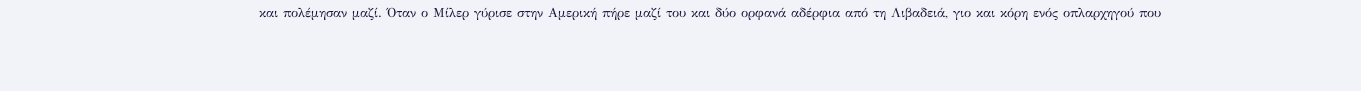και πολέμησαν μαζί. Όταν ο Μίλερ γύρισε στην Αμερική πήρε μαζί του και δύο ορφανά αδέρφια από τη Λιβαδειά, γιο και κόρη ενός οπλαρχηγού που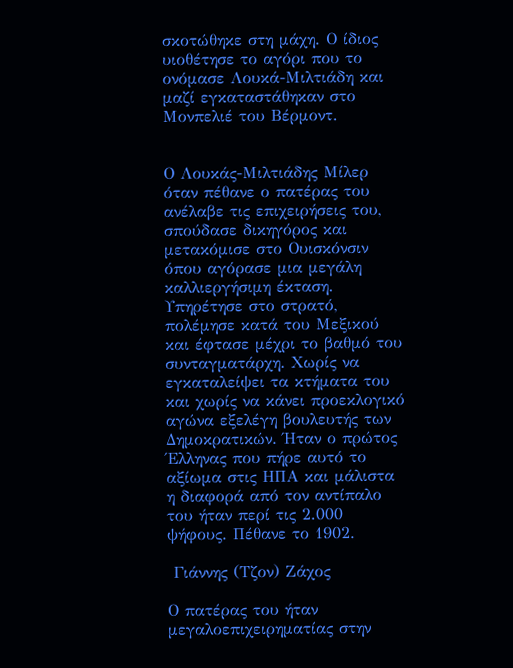σκοτώθηκε στη μάχη. Ο ίδιος υιοθέτησε το αγόρι που το ονόμασε Λουκά-Μιλτιάδη και μαζί εγκαταστάθηκαν στο Μονπελιέ του Βέρμοντ.


Ο Λουκάς-Μιλτιάδης Μίλερ όταν πέθανε ο πατέρας του ανέλαβε τις επιχειρήσεις του, σπούδασε δικηγόρος και μετακόμισε στο Ουισκόνσιν όπου αγόρασε μια μεγάλη καλλιεργήσιμη έκταση. Υπηρέτησε στο στρατό, πολέμησε κατά του Μεξικού και έφτασε μέχρι το βαθμό του συνταγματάρχη. Χωρίς να εγκαταλείψει τα κτήματα του και χωρίς να κάνει προεκλογικό αγώνα εξελέγη βουλευτής των Δημοκρατικών. Ήταν ο πρώτος Έλληνας που πήρε αυτό το αξίωμα στις ΗΠΑ και μάλιστα η διαφορά από τον αντίπαλο του ήταν περί τις 2.000 ψήφους. Πέθανε το 1902.

 Γιάννης (Τζον) Ζάχος

Ο πατέρας του ήταν μεγαλοεπιχειρηματίας στην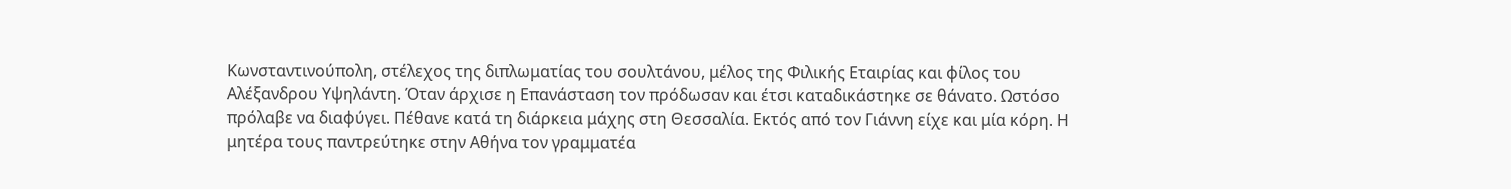Κωνσταντινούπολη, στέλεχος της διπλωματίας του σουλτάνου, μέλος της Φιλικής Εταιρίας και φίλος του Αλέξανδρου Υψηλάντη. Όταν άρχισε η Επανάσταση τον πρόδωσαν και έτσι καταδικάστηκε σε θάνατο. Ωστόσο πρόλαβε να διαφύγει. Πέθανε κατά τη διάρκεια μάχης στη Θεσσαλία. Εκτός από τον Γιάννη είχε και μία κόρη. Η μητέρα τους παντρεύτηκε στην Αθήνα τον γραμματέα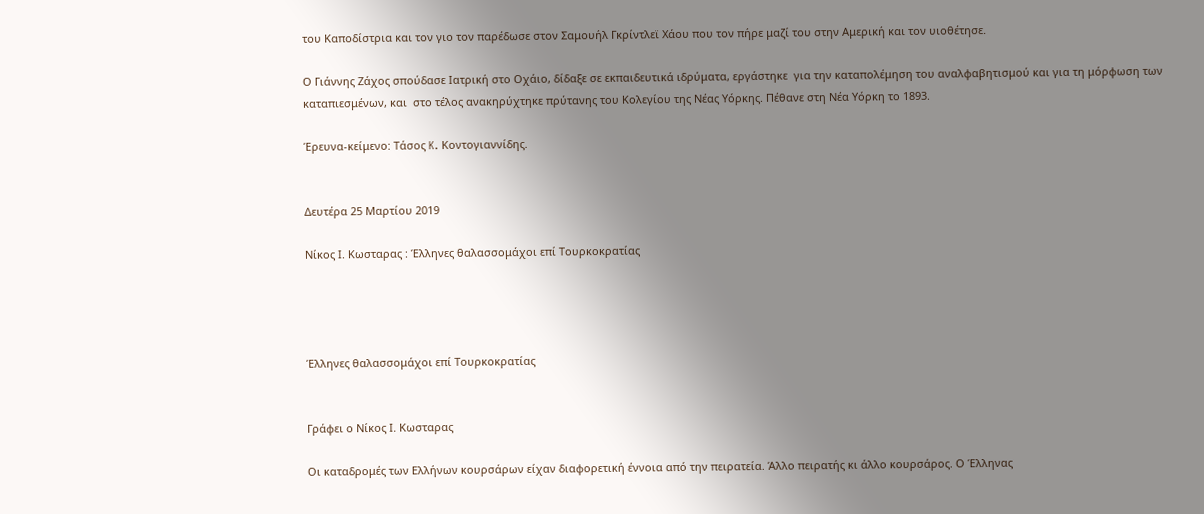του Καποδίστρια και τον γιο τον παρέδωσε στον Σαμουήλ Γκρίντλεϊ Χάου που τον πήρε μαζί του στην Αμερική και τον υιοθέτησε.

Ο Γιάννης Ζάχος σπούδασε Ιατρική στο Οχάιο, δίδαξε σε εκπαιδευτικά ιδρύματα, εργάστηκε  για την καταπολέμηση του αναλφαβητισμού και για τη μόρφωση των καταπιεσμένων, και  στο τέλος ανακηρύχτηκε πρύτανης του Κολεγίου της Νέας Υόρκης. Πέθανε στη Νέα Υόρκη το 1893.

Έρευνα-κείμενο: Τάσος K. Κοντογιαννίδης.


Δευτέρα 25 Μαρτίου 2019

Νίκος Ι. Κωσταρας : Έλληνες θαλασσομάχοι επί Τουρκοκρατίας




Έλληνες θαλασσομάχοι επί Τουρκοκρατίας


Γράφει ο Νίκος Ι. Κωσταρας

Οι καταδρομές των Ελλήνων κουρσάρων είχαν διαφορετική έννοια από την πειρατεία. Άλλο πειρατής κι άλλο κουρσάρος. Ο Έλληνας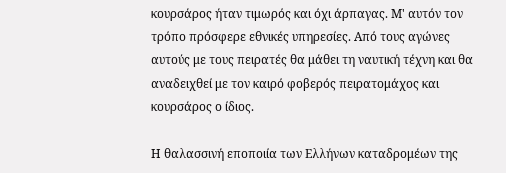κουρσάρος ήταν τιμωρός και όχι άρπαγας. Μ' αυτόν τον τρόπο πρόσφερε εθνικές υπηρεσίες. Από τους αγώνες αυτούς με τους πειρατές θα μάθει τη ναυτική τέχνη και θα αναδειχθεί με τον καιρό φοβερός πειρατομάχος και κουρσάρος ο ίδιος.

Η θαλασσινή εποποιία των Ελλήνων καταδρομέων της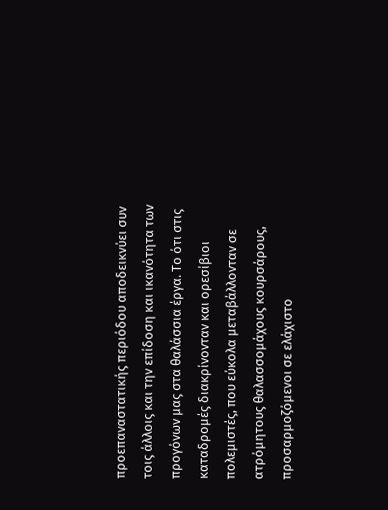προεπαναστατικής περιόδου αποδεικνύει συν τοις άλλοις και την επίδοση και ικανότητα των προγόνων μας στα θαλάσσια έργα. Το ότι στις καταδρομές διακρίνονταν και ορεσίβιοι πολεμιστές, που εύκολα μεταβάλλονταν σε ατρόμητους θαλασσομάχους κουρσάρους, προσαρμοζόμενοι σε ελάχιστο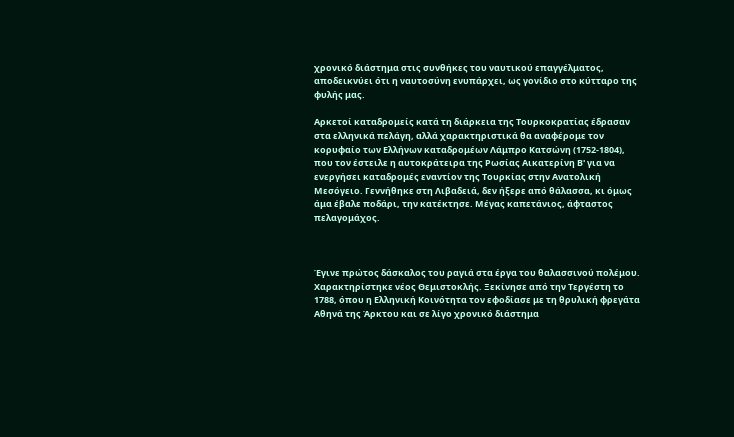χρονικό διάστημα στις συνθήκες του ναυτικού επαγγέλματος, αποδεικνύει ότι η ναυτοσύνη ενυπάρχει, ως γονίδιο στο κύτταρο της φυλής μας.

Αρκετοί καταδρομείς κατά τη διάρκεια της Τουρκοκρατίας έδρασαν στα ελληνικά πελάγη, αλλά χαρακτηριστικά θα αναφέρομε τον κορυφαίο των Ελλήνων καταδρομέων Λάμπρο Κατσώνη (1752-1804), που τον έστειλε η αυτοκράτειρα της Ρωσίας Αικατερίνη Β' για να ενεργήσει καταδρομές εναντίον της Τουρκίας στην Ανατολική Μεσόγειο. Γεννήθηκε στη Λιβαδειά, δεν ήξερε από θάλασσα, κι όμως άμα έβαλε ποδάρι, την κατέκτησε. Μέγας καπετάνιος, άφταστος πελαγομάχος.



Έγινε πρώτος δάσκαλος του ραγιά στα έργα του θαλασσινού πολέμου. Χαρακτηρίστηκε νέος Θεμιστοκλής. Ξεκίνησε από την Τεργέστη το 1788, όπου η Ελληνική Κοινότητα τον εφοδίασε με τη θρυλική φρεγάτα Αθηνά της Άρκτου και σε λίγο χρονικό διάστημα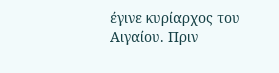έγινε κυρίαρχος του Αιγαίου. Πριν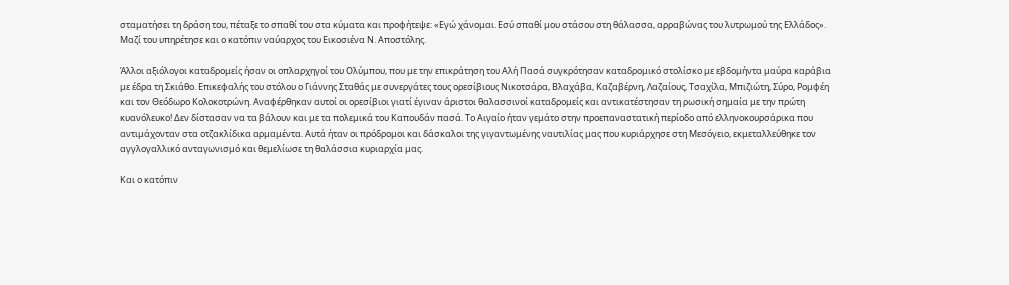σταματήσει τη δράση του, πέταξε το σπαθί του στα κύματα και προφήτεψε: «Εγώ χάνομαι. Εσύ σπαθί μου στάσου στη θάλασσα, αρραβώνας του λυτρωμού της Ελλάδος». Μαζί του υπηρέτησε και ο κατόπιν ναύαρχος του Εικοσιένα Ν. Αποστόλης.

Άλλοι αξιόλογοι καταδρομείς ήσαν οι οπλαρχηγοί του Ολύμπου, που με την επικράτηση του Αλή Πασά συγκρότησαν καταδρομικό στολίσκο με εβδομήντα μαύρα καράβια με έδρα τη Σκιάθο. Επικεφαλής του στόλου ο Γιάννης Σταθάς με συνεργάτες τους ορεσίβιους Νικοτσάρα, Βλαχάβα, Καζαβέρνη, Λαζαίους, Τσαχίλα, Μπιζιώτη, Σύρο, Ρομφέη και τον Θεόδωρο Κολοκοτρώνη. Αναφέρθηκαν αυτοί οι ορεσίβιοι γιατί έγιναν άριστοι θαλασσινοί καταδρομείς και αντικατέστησαν τη ρωσική σημαία με την πρώτη κυανόλευκο! Δεν δίστασαν να τα βάλουν και με τα πολεμικά του Καπουδάν πασά. Το Αιγαίο ήταν γεμάτο στην προεπαναστατική περίοδο από ελληνοκουρσάρικα που αντιμάχονταν στα οτζακλίδικα αρμαμέντα. Αυτά ήταν οι πρόδρομοι και δάσκαλοι της γιγαντωμένης ναυτιλίας μας που κυριάρχησε στη Μεσόγειο, εκμεταλλεύθηκε τον αγγλογαλλικό ανταγωνισμό και θεμελίωσε τη θαλάσσια κυριαρχία μας.

Και ο κατόπιν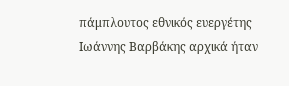πάμπλουτος εθνικός ευεργέτης Ιωάννης Βαρβάκης αρχικά ήταν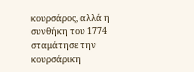κουρσάρος, αλλά η συνθήκη του 1774 σταμάτησε την κουρσάρικη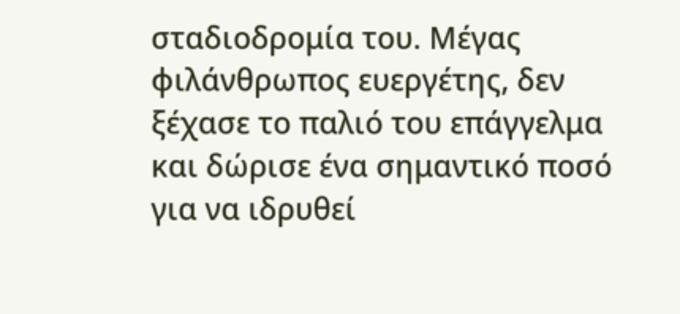σταδιοδρομία του. Μέγας φιλάνθρωπος ευεργέτης, δεν ξέχασε το παλιό του επάγγελμα και δώρισε ένα σημαντικό ποσό για να ιδρυθεί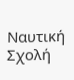Ναυτική Σχολή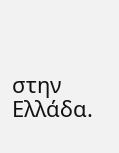στην Ελλάδα.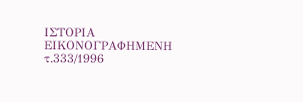ΙΣΤΟΡΙΑ ΕΙΚΟΝΟΓΡΑΦΗΜΕΝΗ τ.333/1996